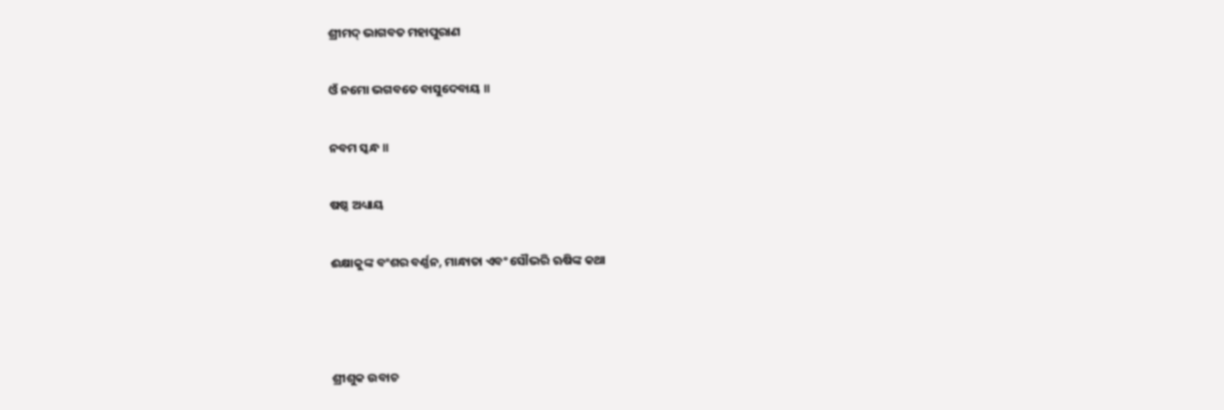ଶ୍ରୀମଦ୍ ଭାଗବତ ମହାପୁରାଣ

ଓଁ ନମୋ ଭଗବତେ ବାସୁଦେବାୟ ॥

ନବମ ସ୍କନ୍ଧ ॥

ଷଷ୍ଠ ଅଧ୍ୟାୟ

ଈକ୍ଷାକୁଙ୍କ ବଂଶର ବର୍ଣ୍ଣନ, ମାନ୍ଧାତା ଏବଂ ସୌଭରି ଋଷିଙ୍କ କଥା



ଶ୍ରୀଶୁକ ଉବାଚ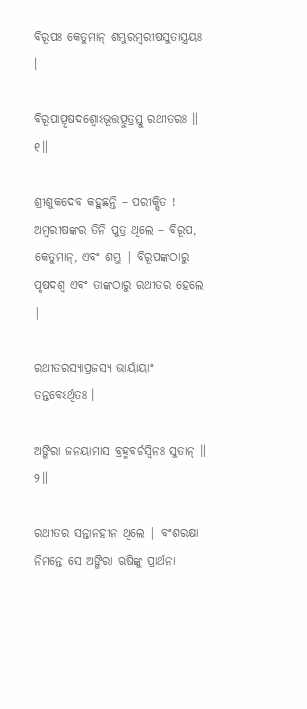ବିରୂପଃ କେତୁମାନ୍ ଶମ୍ଭୁରମ୍ବରୀଷସୁତାସ୍ତ୍ରୟଃ ।

ବିରୂପାତ୍ପୃଷଦଶ୍ୱୋଽଭୂତ୍ତତ୍ପୁତ୍ରସ୍ତୁ ରଥୀତରଃ ॥ ୧॥

ଶ୍ରୀଶୁକଦେବ କହୁଛନ୍ତି – ପରୀକ୍ଷିତ ! ଅମ୍ବରୀଷଙ୍କର ତିନି ପୁତ୍ର ଥିଲେ – ବିରୂପ, କେତୁମାନ୍, ଏବଂ ଶମ୍ଭୁ | ବିରୂପଙ୍କଠାରୁ ପୃଷଦଶ୍ବ ଏବଂ ତାଙ୍କଠାରୁ ରଥୀତର ହେଲେ |

ରଥୀତରସ୍ୟାପ୍ରଜସ୍ୟ ଭାର୍ୟାୟାଂ ତନ୍ତବେଽର୍ଥିତଃ ।

ଅଙ୍ଗିରା ଜନୟାମାସ ବ୍ରହ୍ମବର୍ଚସ୍ୱିନଃ ସୁତାନ୍ ॥ ୨॥

ରଥୀତର ସନ୍ତାନହୀନ ଥିଲେ | ବଂଶରକ୍ଷା ନିମନ୍ତେ ସେ ଅଙ୍ଗିରା ଋଷିଙ୍କୁ ପ୍ରାର୍ଥନା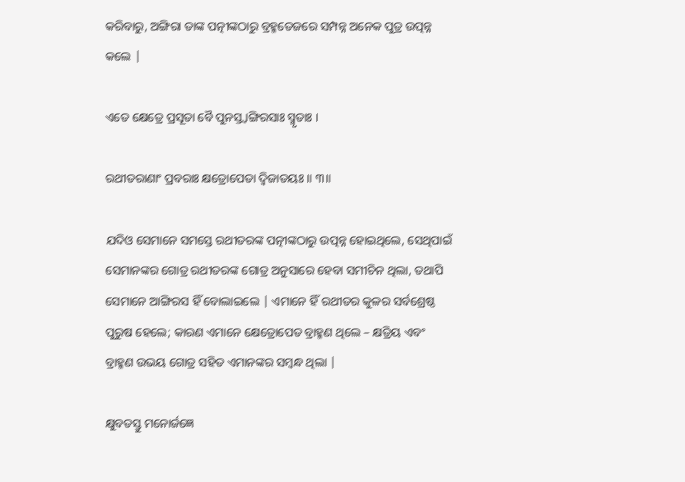କରିବାରୁ, ଅଙ୍ଗିରା ତାଙ୍କ ପତ୍ନୀଙ୍କଠାରୁ ବ୍ରହ୍ମତେଜରେ ସମ୍ପନ୍ନ ଅନେକ ପୁତ୍ର ଉତ୍ପନ୍ନ କଲେ |

ଏତେ କ୍ଷେତ୍ରେ ପ୍ରସୂତା ବୈ ପୁନସ୍ତ୍ୱାଙ୍ଗିରସାଃ ସ୍ମୃତାଃ ।

ରଥୀତରାଣାଂ ପ୍ରବରାଃ କ୍ଷତ୍ରୋପେତା ଦ୍ୱିଜାତୟଃ ॥ ୩॥

ଯଦିଓ ସେମାନେ ସମସ୍ତେ ରଥୀତରଙ୍କ ପତ୍ନୀଙ୍କଠାରୁ ଉତ୍ପନ୍ନ ହୋଇଥିଲେ, ସେଥିପାଇଁ ସେମାନଙ୍କର ଗୋତ୍ର ରଥୀତରଙ୍କ ଗୋତ୍ର ଅନୁସାରେ ହେବା ସମୀଚିନ ଥିଲା, ତଥାପି ସେମାନେ ଆଙ୍ଗିରସ ହିଁ ବୋଲାଇଲେ | ଏମାନେ ହିଁ ରଥୀତର କୁଳର ସର୍ବଶ୍ରେଷ୍ଠ ପୁରୁଷ ହେଲେ; କାରଣ ଏମାନେ କ୍ଷେତ୍ରୋପେତ ବ୍ରାହ୍ମଣ ଥିଲେ – କ୍ଷତ୍ରିୟ ଏବଂ ବ୍ରାହ୍ମଣ ଉଭୟ ଗୋତ୍ର ସହିତ ଏମାନଙ୍କର ସମ୍ବନ୍ଧ ଥିଲା |

କ୍ଷୁବତସ୍ତୁ ମନୋର୍ଜଜ୍ଞେ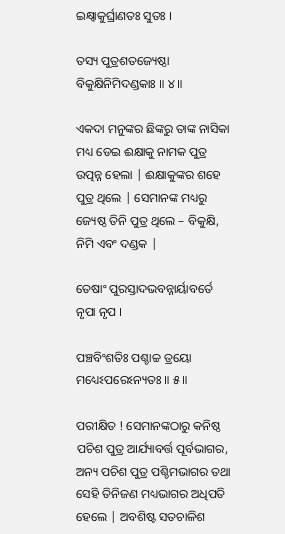ଇକ୍ଷ୍ୱାକୁର୍ଘ୍ରାଣତଃ ସୁତଃ ।

ତସ୍ୟ ପୁତ୍ରଶତଜ୍ୟେଷ୍ଠା ବିକୁକ୍ଷିନିମିଦଣ୍ଡକାଃ ॥ ୪॥

ଏକଦା ମନୁଙ୍କର ଛିଙ୍କରୁ ତାଙ୍କ ନାସିକା ମଧ୍ୟ ଡେଇ ଈକ୍ଷାକୁ ନାମକ ପୁତ୍ର ଉତ୍ପନ୍ନ ହେଲା | ଈକ୍ଷାକୁଙ୍କର ଶହେ ପୁତ୍ର ଥିଲେ | ସେମାନଙ୍କ ମଧ୍ୟରୁ ଜ୍ୟେଷ୍ଠ ତିନି ପୁତ୍ର ଥିଲେ – ବିକୁକ୍ଷି, ନିମି ଏବଂ ଦଣ୍ଡକ |

ତେଷାଂ ପୁରସ୍ତାଦଭବନ୍ନାର୍ୟାବର୍ତେ ନୃପା ନୃପ ।

ପଞ୍ଚବିଂଶତିଃ ପଶ୍ଚାଚ୍ଚ ତ୍ରୟୋ ମଧ୍ୟେଽପରେଽନ୍ୟତଃ ॥ ୫॥

ପରୀକ୍ଷିତ ! ସେମାନଙ୍କଠାରୁ କନିଷ୍ଠ ପଚିଶ ପୁତ୍ର ଆର୍ଯ୍ୟାବର୍ତ୍ତ ପୂର୍ବଭାଗର, ଅନ୍ୟ ପଚିଶ ପୁତ୍ର ପଶ୍ଚିମଭାଗର ତଥା ସେହି ତିନିଜଣ ମଧ୍ୟଭାଗର ଅଧିପତି ହେଲେ | ଅବଶିଷ୍ଟ ସତଚାଳିଶ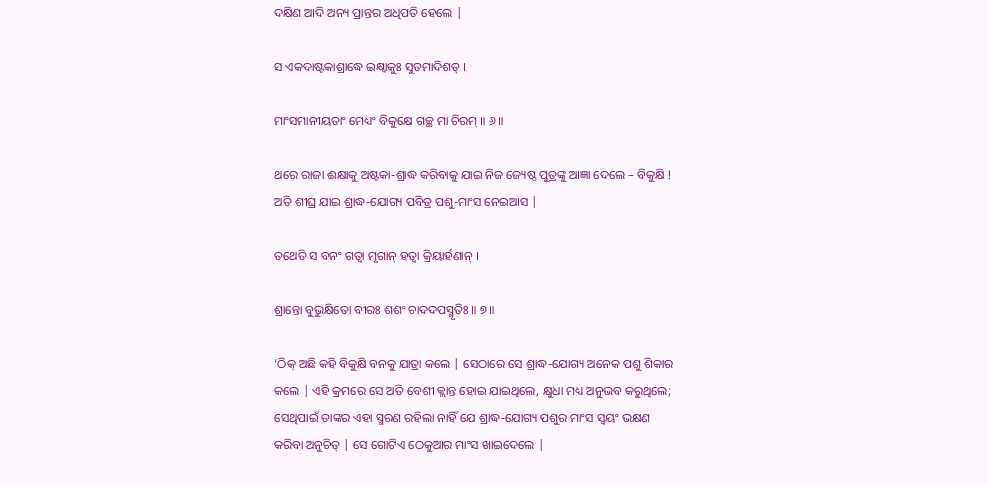ଦକ୍ଷିଣ ଆଦି ଅନ୍ୟ ପ୍ରାନ୍ତର ଅଧିପତି ହେଲେ |

ସ ଏକଦାଷ୍ଟକାଶ୍ରାଦ୍ଧେ ଇକ୍ଷ୍ୱାକୁଃ ସୁତମାଦିଶତ୍ ।

ମାଂସମାନୀୟତାଂ ମେଧ୍ୟଂ ବିକୁକ୍ଷେ ଗଚ୍ଛ ମା ଚିରମ୍ ॥ ୬॥

ଥରେ ରାଜା ଈକ୍ଷାକୁ ଅଷ୍ଟକା-ଶ୍ରାଦ୍ଧ କରିବାକୁ ଯାଇ ନିଜ ଜ୍ୟେଷ୍ଠ ପୁତ୍ରଙ୍କୁ ଆଜ୍ଞା ଦେଲେ – ବିକୁକ୍ଷି ! ଅତି ଶୀଘ୍ର ଯାଇ ଶ୍ରାଦ୍ଧ-ଯୋଗ୍ୟ ପବିତ୍ର ପଶୁ-ମାଂସ ନେଇଆସ |

ତଥେତି ସ ବନଂ ଗତ୍ୱା ମୃଗାନ୍ ହତ୍ୱା କ୍ରିୟାର୍ହଣାନ୍ ।

ଶ୍ରାନ୍ତୋ ବୁଭୁକ୍ଷିତୋ ବୀରଃ ଶଶଂ ଚାଦଦପସ୍ମୃତିଃ ॥ ୭॥

‘ଠିକ୍ ଅଛି କହି ବିକୁକ୍ଷି ବନକୁ ଯାତ୍ରା କଲେ | ସେଠାରେ ସେ ଶ୍ରାଦ୍ଧ-ଯୋଗ୍ୟ ଅନେକ ପଶୁ ଶିକାର କଲେ | ଏହି କ୍ରମରେ ସେ ଅତି ବେଶୀ କ୍ଲାନ୍ତ ହୋଇ ଯାଇଥିଲେ, କ୍ଷୁଧା ମଧ୍ୟ ଅନୁଭବ କରୁଥିଲେ; ସେଥିପାଇଁ ତାଙ୍କର ଏହା ସ୍ମରଣ ରହିଲା ନାହିଁ ଯେ ଶ୍ରାଦ୍ଧ-ଯୋଗ୍ୟ ପଶୁର ମାଂସ ସ୍ବୟଂ ଭକ୍ଷଣ କରିବା ଅନୁଚିତ୍ | ସେ ଗୋଟିଏ ଠେକୁଆର ମାଂସ ଖାଇଦେଲେ |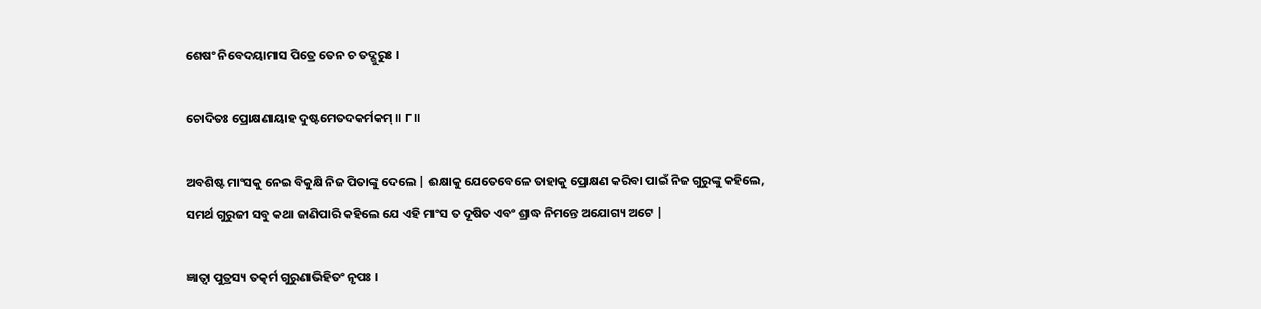ଶେଷଂ ନିବେଦୟାମାସ ପିତ୍ରେ ତେନ ଚ ତଦ୍ଗୁରୁଃ ।

ଚୋଦିତଃ ପ୍ରୋକ୍ଷଣାୟାହ ଦୁଷ୍ଟମେତଦକର୍ମକମ୍ ॥ ୮॥

ଅବଶିଷ୍ଟ ମାଂସକୁ ନେଇ ବିକୁକ୍ଷି ନିଜ ପିତାଙ୍କୁ ଦେଲେ | ଈକ୍ଷାକୁ ଯେତେବେଳେ ତାହାକୁ ପ୍ରୋକ୍ଷଣ କରିବା ପାଇଁ ନିଜ ଗୁରୁଙ୍କୁ କହିଲେ, ସମର୍ଥ ଗୁରୁଜୀ ସବୁ କଥା ଜାଣିପାରି କହିଲେ ଯେ ଏହି ମାଂସ ତ ଦୂଷିତ ଏବଂ ଶ୍ରାଦ୍ଧ ନିମନ୍ତେ ଅଯୋଗ୍ୟ ଅଟେ |

ଜ୍ଞାତ୍ୱା ପୁତ୍ରସ୍ୟ ତତ୍କର୍ମ ଗୁରୁଣାଭିହିତଂ ନୃପଃ ।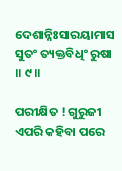ଦେଶାନ୍ନିଃସାରୟାମାସ ସୁତଂ ତ୍ୟକ୍ତବିଧିଂ ରୁଷା ॥ ୯॥

ପରୀକ୍ଷିତ ! ଗୁରୁଜୀ ଏପରି କହିବା ପରେ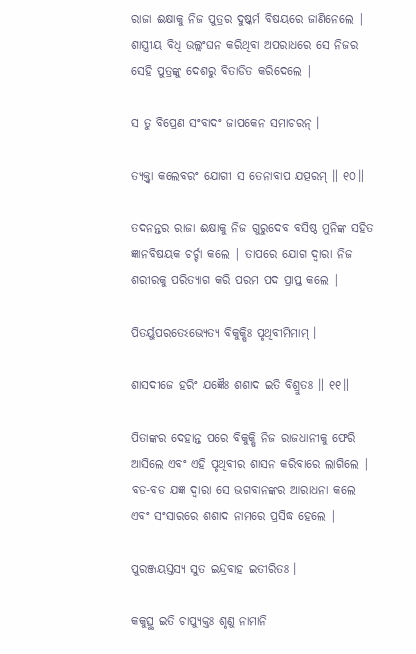ରାଜା ଈକ୍ଷାକୁ ନିଜ ପୁତ୍ରର ଦୁଷ୍କର୍ମ ବିଷୟରେ ଜାଣିନେଲେ | ଶାସ୍ତ୍ରୀୟ ବିଧି ଉଲ୍ଲଂଘନ କରିଥିବା ଅପରାଧରେ ସେ ନିଜର ସେହି ପୁତ୍ରଙ୍କୁ ଦେଶରୁ ବିତାଡିତ କରିଦେଲେ |

ସ ତୁ ବିପ୍ରେଣ ସଂବାଦଂ ଜାପକେନ ସମାଚରନ୍ ।

ତ୍ୟକ୍ତ୍ୱା କଲେବରଂ ଯୋଗୀ ସ ତେନାବାପ ଯତ୍ପରମ୍ ॥ ୧୦॥

ତଦନନ୍ତର ରାଜା ଈକ୍ଷାକୁ ନିଜ ଗୁରୁଦେବ ବସିଷ୍ଠ ମୁନିଙ୍କ ସହିତ ଜ୍ଞାନବିଷୟକ ଚର୍ଚ୍ଚା କଲେ | ତାପରେ ଯୋଗ ଦ୍ବାରା ନିଜ ଶରୀରକୁ ପରିତ୍ୟାଗ କରି ପରମ ପଦ ପ୍ରାପ୍ତ କଲେ |

ପିତର୍ୟୁପରତେଽଭ୍ୟେତ୍ୟ ବିକୁକ୍ଷିଃ ପୃଥିବୀମିମାମ୍ ।

ଶାସଦୀଜେ ହରିଂ ଯଜ୍ଞୈଃ ଶଶାଦ ଇତି ବିଶ୍ରୁତଃ ॥ ୧୧॥

ପିତାଙ୍କର ଦେହାନ୍ତ ପରେ ବିକୁକ୍ଷି ନିଜ ରାଜଧାନୀକୁ ଫେରି ଆସିଲେ ଏବଂ ଏହି ପୃଥିବୀର ଶାସନ କରିବାରେ ଲାଗିଲେ | ବଡ-ବଡ ଯଜ୍ଞ ଦ୍ବାରା ସେ ଭଗବାନଙ୍କର ଆରାଧନା କଲେ ଏବଂ ସଂସାରରେ ଶଶାଦ ନାମରେ ପ୍ରସିଦ୍ଧ ହେଲେ |

ପୁରଞ୍ଜୟସ୍ତସ୍ୟ ସୁତ ଇନ୍ଦ୍ରବାହ ଇତୀରିତଃ ।

କକୁତ୍ସ୍ଥ ଇତି ଚାପ୍ୟୁକ୍ତଃ ଶୃଣୁ ନାମାନି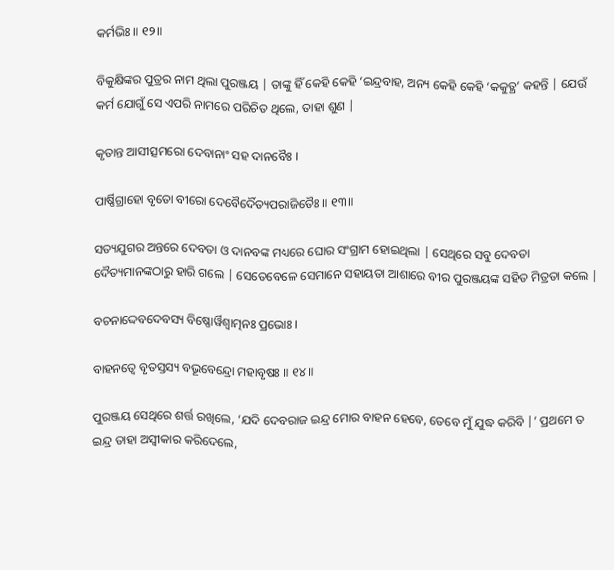କର୍ମଭିଃ ॥ ୧୨॥

ବିକୁକ୍ଷିଙ୍କର ପୁତ୍ରର ନାମ ଥିଲା ପୁରଞ୍ଜୟ | ତାଙ୍କୁ ହିଁ କେହି କେହି ‘ଇନ୍ଦ୍ରବାହ, ଅନ୍ୟ କେହି କେହି ‘କକୁତ୍ଥ’ କହନ୍ତି | ଯେଉଁ କର୍ମ ଯୋଗୁଁ ସେ ଏପରି ନାମରେ ପରିଚିତ ଥିଲେ, ତାହା ଶୁଣ |

କୃତାନ୍ତ ଆସୀତ୍ସମରୋ ଦେବାନାଂ ସହ ଦାନବୈଃ ।

ପାର୍ଷ୍ଣିଗ୍ରାହୋ ବୃତୋ ବୀରୋ ଦେବୈର୍ଦୈତ୍ୟପରାଜିତୈଃ ॥ ୧୩॥

ସତ୍ୟଯୁଗର ଅନ୍ତରେ ଦେବତା ଓ ଦାନବଙ୍କ ମଧ୍ୟରେ ଘୋର ସଂଗ୍ରାମ ହୋଇଥିଲା | ସେଥିରେ ସବୁ ଦେବତା ଦୈତ୍ୟମାନଙ୍କଠାରୁ ହାରି ଗଲେ | ସେତେବେଳେ ସେମାନେ ସହାୟତା ଆଶାରେ ବୀର ପୁରଞ୍ଜୟଙ୍କ ସହିତ ମିତ୍ରତା କଲେ |

ବଚନାଦ୍ଦେବଦେବସ୍ୟ ବିଷ୍ଣୋର୍ୱିଶ୍ୱାତ୍ମନଃ ପ୍ରଭୋଃ ।

ବାହନତ୍ୱେ ବୃତସ୍ତସ୍ୟ ବଭୂବେନ୍ଦ୍ରୋ ମହାବୃଷଃ ॥ ୧୪॥

ପୁରଞ୍ଜୟ ସେଥିରେ ଶର୍ତ୍ତ ରଖିଲେ, ‘ଯଦି ଦେବରାଜ ଇନ୍ଦ୍ର ମୋର ବାହନ ହେବେ, ତେବେ ମୁଁ ଯୁଦ୍ଧ କରିବି |’ ପ୍ରଥମେ ତ ଇନ୍ଦ୍ର ତାହା ଅସ୍ବୀକାର କରିଦେଲେ,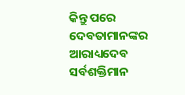କିନ୍ତୁ ପରେ ଦେବତାମାନଙ୍କର ଆରାଧ୍ୟଦେବ ସର୍ବଶକ୍ତିମାନ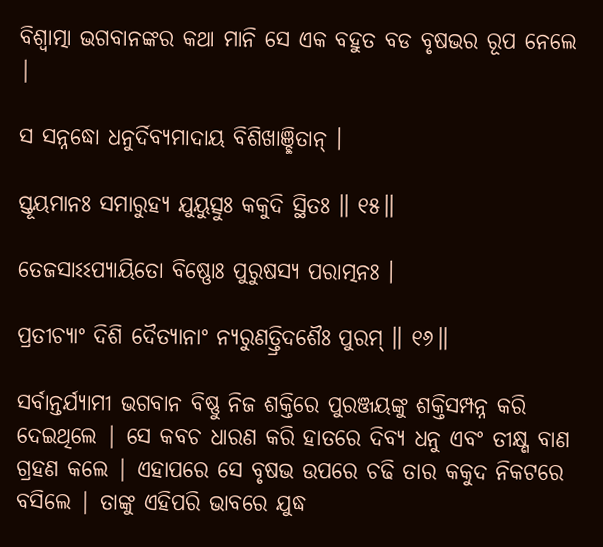ବିଶ୍ବାତ୍ମା ଭଗବାନଙ୍କର କଥା ମାନି ସେ ଏକ ବହୁତ ବଡ ବୃଷଭର ରୂପ ନେଲେ |

ସ ସନ୍ନଦ୍ଧୋ ଧନୁର୍ଦିବ୍ୟମାଦାୟ ବିଶିଖାଞ୍ଛିତାନ୍ ।

ସ୍ତୂୟମାନଃ ସମାରୁହ୍ୟ ଯୁୟୁତ୍ସୁଃ କକୁଦି ସ୍ଥିତଃ ॥ ୧୫॥

ତେଜସାଽଽପ୍ୟାୟିତୋ ବିଷ୍ଣୋଃ ପୁରୁଷସ୍ୟ ପରାତ୍ମନଃ ।

ପ୍ରତୀଚ୍ୟାଂ ଦିଶି ଦୈତ୍ୟାନାଂ ନ୍ୟରୁଣତ୍ତ୍ରିଦଶୈଃ ପୁରମ୍ ॥ ୧୬॥

ସର୍ବାନ୍ତର୍ଯ୍ୟାମୀ ଭଗବାନ ବିଷ୍ଣୁ ନିଜ ଶକ୍ତିରେ ପୁରଞ୍ଜୟଙ୍କୁ ଶକ୍ତିସମ୍ପନ୍ନ କରି ଦେଇଥିଲେ | ସେ କବଚ ଧାରଣ କରି ହାତରେ ଦିବ୍ୟ ଧନୁ ଏବଂ ତୀକ୍ଷ୍ଣ ବାଣ ଗ୍ରହଣ କଲେ | ଏହାପରେ ସେ ବୃଷଭ ଉପରେ ଚଢି ତାର କକୁଦ ନିକଟରେ ବସିଲେ | ତାଙ୍କୁ ଏହିପରି ଭାବରେ ଯୁଦ୍ଧ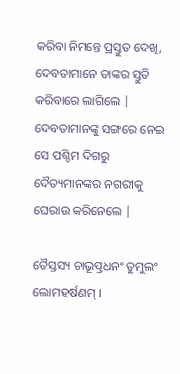କରିବା ନିମନ୍ତେ ପ୍ରସ୍ତୁତ ଦେଖି, ଦେବତାମାନେ ତାଙ୍କର ସ୍ତୁତି କରିବାରେ ଲାଗିଲେ | ଦେବତାମାନଙ୍କୁ ସଙ୍ଗରେ ନେଇ ସେ ପଶ୍ଚିମ ଦିଗରୁ ଦୈତ୍ୟମାନଙ୍କର ନଗରୀକୁ ଘେରାଉ କରିନେଲେ |

ତୈସ୍ତସ୍ୟ ଚାଭୂତ୍ପ୍ରଧନଂ ତୁମୁଲଂ ଲୋମହର୍ଷଣମ୍ ।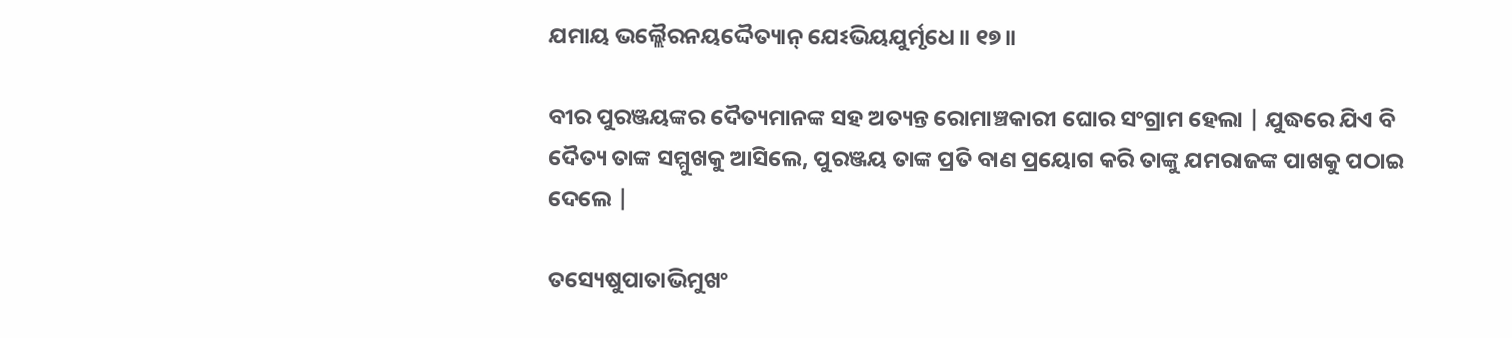ଯମାୟ ଭଲ୍ଲୈରନୟଦ୍ଦୈତ୍ୟାନ୍ ଯେଽଭିୟଯୁର୍ମୃଧେ ॥ ୧୭॥

ବୀର ପୁରଞ୍ଜୟଙ୍କର ଦୈତ୍ୟମାନଙ୍କ ସହ ଅତ୍ୟନ୍ତ ରୋମାଞ୍ଚକାରୀ ଘୋର ସଂଗ୍ରାମ ହେଲା | ଯୁଦ୍ଧରେ ଯିଏ ବି ଦୈତ୍ୟ ତାଙ୍କ ସମ୍ମୁଖକୁ ଆସିଲେ, ପୁରଞ୍ଜୟ ତାଙ୍କ ପ୍ରତି ବାଣ ପ୍ରୟୋଗ କରି ତାଙ୍କୁ ଯମରାଜଙ୍କ ପାଖକୁ ପଠାଇ ଦେଲେ |

ତସ୍ୟେଷୁପାତାଭିମୁଖଂ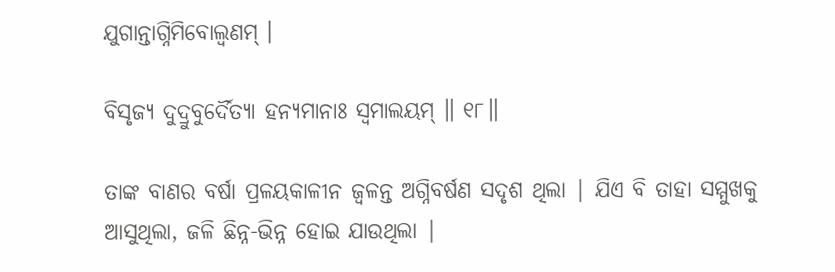ଯୁଗାନ୍ତାଗ୍ନିମିବୋଲ୍ବଣମ୍ ।

ବିସୃଜ୍ୟ ଦୁଦ୍ରୁବୁର୍ଦୈତ୍ୟା ହନ୍ୟମାନାଃ ସ୍ୱମାଲୟମ୍ ॥ ୧୮॥

ତାଙ୍କ ବାଣର ବର୍ଷା ପ୍ରଳୟକାଳୀନ ଜ୍ବଳନ୍ତ ଅଗ୍ନିବର୍ଷଣ ସଦୃଶ ଥିଲା | ଯିଏ ବି ତାହା ସମ୍ମୁଖକୁ ଆସୁଥିଲା, ଜଳି ଛିନ୍ନ-ଭିନ୍ନ ହୋଇ ଯାଉଥିଲା |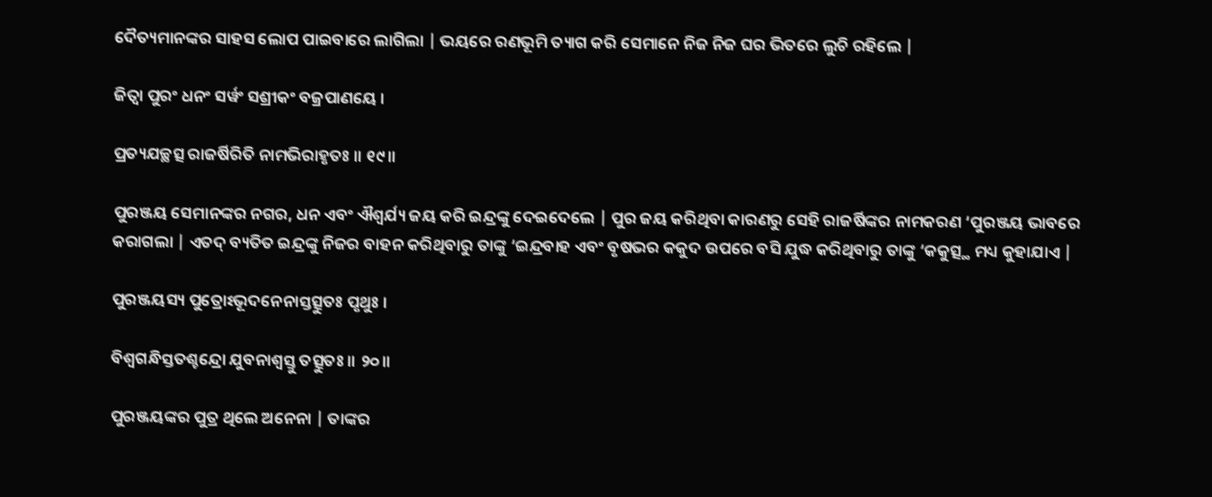ଦୈତ୍ୟମାନଙ୍କର ସାହସ ଲୋପ ପାଇବାରେ ଲାଗିଲା | ଭୟରେ ରଣଭୂମି ତ୍ୟାଗ କରି ସେମାନେ ନିଜ ନିଜ ଘର ଭିତରେ ଲୁଚି ରହିଲେ |

ଜିତ୍ୱା ପୁରଂ ଧନଂ ସର୍ୱଂ ସଶ୍ରୀକଂ ବଜ୍ରପାଣୟେ ।

ପ୍ରତ୍ୟଯଚ୍ଛତ୍ସ ରାଜର୍ଷିରିତି ନାମଭିରାହୃତଃ ॥ ୧୯॥

ପୁରଞ୍ଜୟ ସେମାନଙ୍କର ନଗର, ଧନ ଏବଂ ଐଶ୍ବର୍ଯ୍ୟ ଜୟ କରି ଇନ୍ଦ୍ରଙ୍କୁ ଦେଇଦେଲେ | ପୁର ଜୟ କରିଥିବା କାରଣରୁ ସେହି ରାଜର୍ଷିଙ୍କର ନାମକରଣ ‘ପୁରଞ୍ଜୟ ଭାବରେ କରାଗଲା | ଏତଦ୍ ବ୍ୟତିତ ଇନ୍ଦ୍ରଙ୍କୁ ନିଜର ବାହନ କରିଥିବାରୁ ତାଙ୍କୁ ‘ଇନ୍ଦ୍ରବାହ ଏବଂ ବୃଷଭର କକୁଦ ଉପରେ ବସି ଯୁଦ୍ଧ କରିଥିବାରୁ ତାଙ୍କୁ ‘କକୁତ୍ସ୍ଥ ମଧ୍ୟ କୁହାଯାଏ |

ପୁରଞ୍ଜୟସ୍ୟ ପୁତ୍ରୋଽଭୂଦନେନାସ୍ତତ୍ସୁତଃ ପୃଥୁଃ ।

ବିଶ୍ୱଗନ୍ଧିସ୍ତତଶ୍ଚନ୍ଦ୍ରୋ ଯୁବନାଶ୍ୱସ୍ତୁ ତତ୍ସୁତଃ ॥ ୨୦॥

ପୁରଞ୍ଜୟଙ୍କର ପୁତ୍ର ଥିଲେ ଅନେନା | ତାଙ୍କର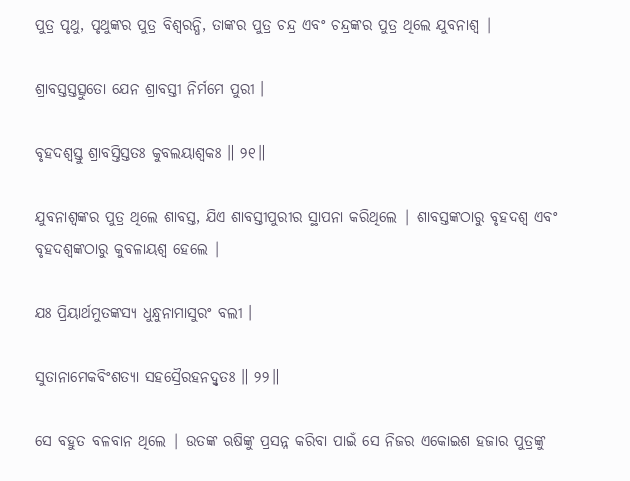ପୁତ୍ର ପୃଥୁ, ପୃଥୁଙ୍କର ପୁତ୍ର ବିଶ୍ବରନ୍ଧି, ତାଙ୍କର ପୁତ୍ର ଚନ୍ଦ୍ର ଏବଂ ଚନ୍ଦ୍ରଙ୍କର ପୁତ୍ର ଥିଲେ ଯୁବନାଶ୍ବ |

ଶ୍ରାବସ୍ତସ୍ତତ୍ସୁତୋ ଯେନ ଶ୍ରାବସ୍ତୀ ନିର୍ମମେ ପୁରୀ ।

ବୃହଦଶ୍ୱସ୍ତୁ ଶ୍ରାବସ୍ତିସ୍ତତଃ କୁବଲୟାଶ୍ୱକଃ ॥ ୨୧॥

ଯୁବନାଶ୍ବଙ୍କର ପୁତ୍ର ଥିଲେ ଶାବସ୍ତ, ଯିଏ ଶାବସ୍ତୀପୁରୀର ସ୍ଥାପନା କରିଥିଲେ | ଶାବସ୍ତଙ୍କଠାରୁ ବୃହଦଶ୍ବ ଏବଂ ବୃହଦଶ୍ବଙ୍କଠାରୁ କୁବଳାୟଶ୍ବ ହେଲେ |

ଯଃ ପ୍ରିୟାର୍ଥମୁତଙ୍କସ୍ୟ ଧୁନ୍ଧୁନାମାସୁରଂ ବଲୀ ।

ସୁତାନାମେକବିଂଶତ୍ୟା ସହସ୍ରୈରହନଦ୍ୱୃତଃ ॥ ୨୨॥

ସେ ବହୁତ ବଳବାନ ଥିଲେ | ଉତଙ୍କ ଋଷିଙ୍କୁ ପ୍ରସନ୍ନ କରିବା ପାଇଁ ସେ ନିଜର ଏକୋଇଶ ହଜାର ପୁତ୍ରଙ୍କୁ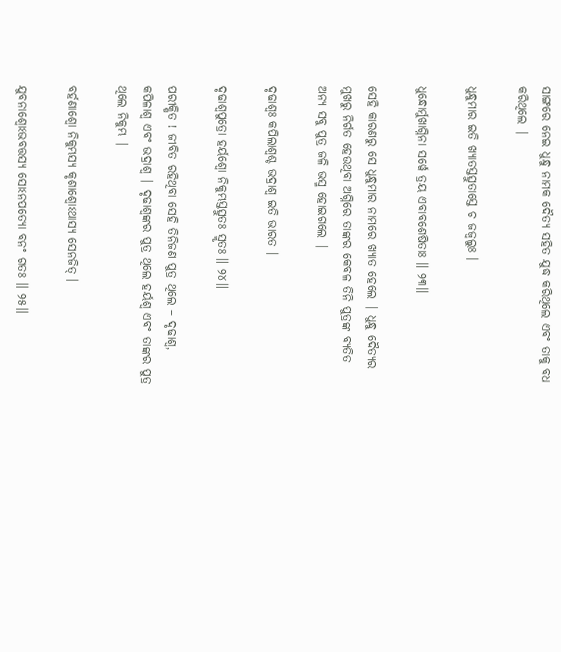ସାଙ୍ଗରେ ନେଇ ଧୁନ୍ଧୁ ନାମକ ଦୈତ୍ୟ ସହିତ ଯୁଦ୍ଧ କରିଥିଲେ ଏବଂ ତାକୁ ବଧ କରିଥିଲେ |

ଧୁନ୍ଧୁମାର ଇତି ଖ୍ୟାତସ୍ତତ୍ସୁତାସ୍ତେ ଚ ଜଜ୍ୱଲୁଃ ।

ଧୁନ୍ଧୋର୍ମୁଖାଗ୍ନିନା ସର୍ୱେ ତ୍ରୟ ଏବାବଶେଷିତାଃ ॥ ୨୩॥

ସେହି କାରଣରୁ ସେ ଧୁନ୍ଧୁମାର ନାମରେ ଖ୍ୟାତ ହେଲେ | ଧୁନ୍ଧୁ ଦୈତ୍ୟର ମୁଖରୁ ନିର୍ଗତ ହେଉଥିବା ଅଗ୍ନିରେ ତାଙ୍କର କେବଳ ତିନି ପୁତ୍ରଙ୍କ ବ୍ୟତିତ ଅନ୍ୟ ସବୁ ପୁତ୍ର ଜଳି ଭସ୍ମ ହୋଇଗଲେ |

ଦୃଢାଶ୍ୱଃ କପିଲାଶ୍ୱଶ୍ଚ ଭଦ୍ରାଶ୍ୱ ଇତି ଭାରତ ।

ଦୃଢାଶ୍ୱପୁତ୍ରୋ ହର୍ୟଶ୍ୱୋ ନିକୁମ୍ଭସ୍ତତ୍ସୁତଃ ସ୍ମୃତଃ ॥ ୨୪॥

ପରୀକ୍ଷିତ ! ଜୀବିତ ରହିଥିବା ସେହି ତିନିଜଣ ପୁତ୍ର ଥିଲେ – ଦୃଢାଶ୍ବ, କପିଳାଶ୍ବ ଏବଂ ଭଦ୍ରାଶ୍ବ | ଦୃଢାଶ୍ବଙ୍କର ପୁତ୍ର ଥିଲେ ହର୍ୟଶ୍ବ ଏବଂ ତାଙ୍କର ପୁତ୍ର ଥିଲେ ନିକୁମ୍ଭ |

ବର୍ହଣାଶ୍ୱୋ ନିକୁମ୍ଭସ୍ୟ କୃଶାଶ୍ୱୋଽଥାସ୍ୟ ସେନଜିତ୍ ।

ଯୁବନାଶ୍ୱୋଽଭବତ୍ତସ୍ୟ ସୋଽନପତ୍ୟୋ ବନଂ ଗତଃ ॥ ୨୫॥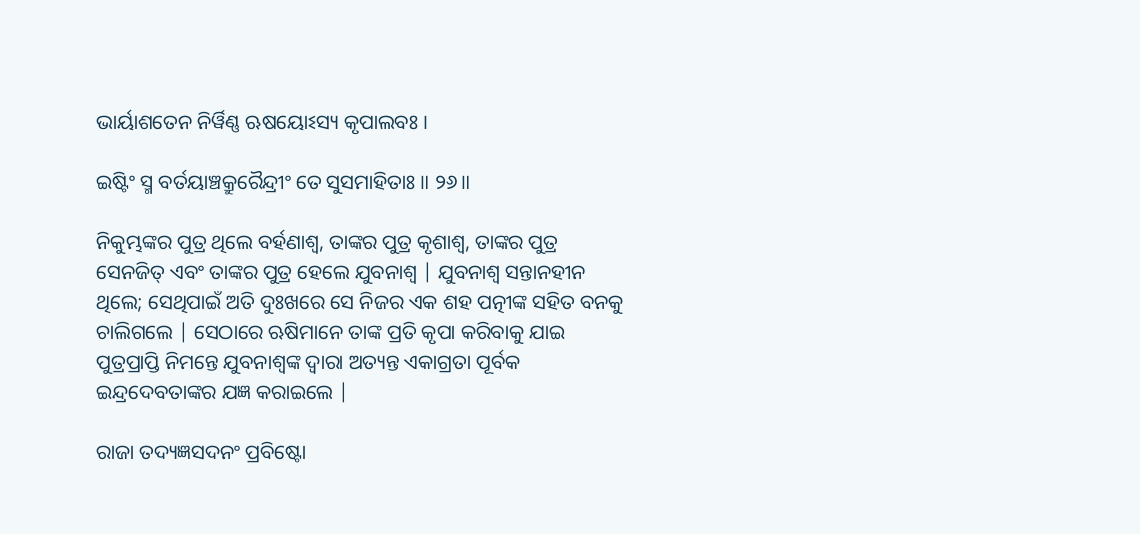ଭାର୍ୟାଶତେନ ନିର୍ୱିଣ୍ଣ ଋଷୟୋଽସ୍ୟ କୃପାଲବଃ ।

ଇଷ୍ଟିଂ ସ୍ମ ବର୍ତୟାଞ୍ଚକ୍ରୁରୈନ୍ଦ୍ରୀଂ ତେ ସୁସମାହିତାଃ ॥ ୨୬॥

ନିକୁମ୍ଭଙ୍କର ପୁତ୍ର ଥିଲେ ବର୍ହଣାଶ୍ବ, ତାଙ୍କର ପୁତ୍ର କୃଶାଶ୍ବ, ତାଙ୍କର ପୁତ୍ର ସେନଜିତ୍ ଏବଂ ତାଙ୍କର ପୁତ୍ର ହେଲେ ଯୁବନାଶ୍ବ | ଯୁବନାଶ୍ବ ସନ୍ତାନହୀନ ଥିଲେ; ସେଥିପାଇଁ ଅତି ଦୁଃଖରେ ସେ ନିଜର ଏକ ଶହ ପତ୍ନୀଙ୍କ ସହିତ ବନକୁ ଚାଲିଗଲେ | ସେଠାରେ ଋଷିମାନେ ତାଙ୍କ ପ୍ରତି କୃପା କରିବାକୁ ଯାଇ ପୁତ୍ରପ୍ରାପ୍ତି ନିମନ୍ତେ ଯୁବନାଶ୍ବଙ୍କ ଦ୍ବାରା ଅତ୍ୟନ୍ତ ଏକାଗ୍ରତା ପୂର୍ବକ ଇନ୍ଦ୍ରଦେବତାଙ୍କର ଯଜ୍ଞ କରାଇଲେ |

ରାଜା ତଦ୍ୟଜ୍ଞସଦନଂ ପ୍ରବିଷ୍ଟୋ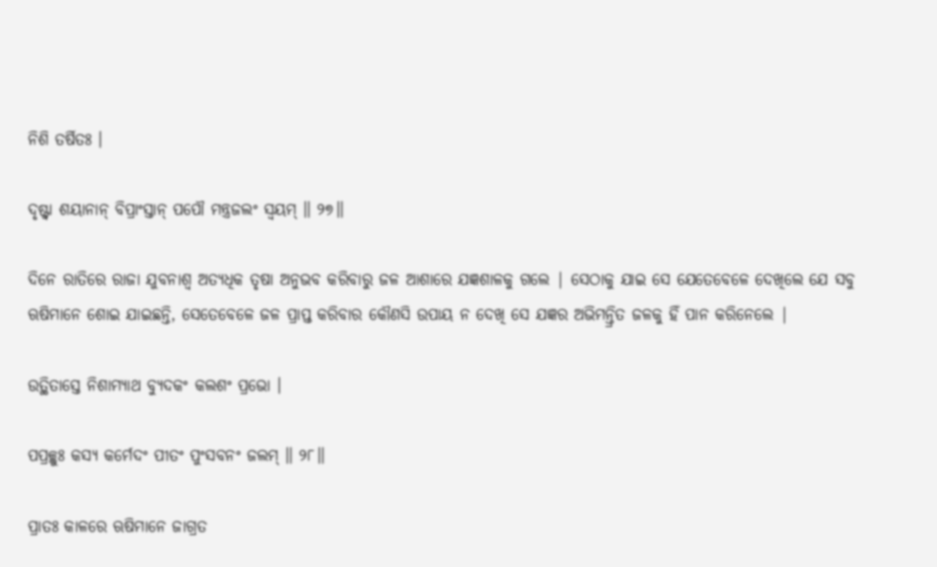ନିଶି ତର୍ଷିତଃ ।

ଦୃଷ୍ଟ୍ୱା ଶୟାନାନ୍ ବିପ୍ରାଂସ୍ତାନ୍ ପପୌ ମନ୍ତ୍ରଜଲଂ ସ୍ୱୟମ୍ ॥ ୨୭॥

ଦିନେ ରାତିରେ ରାଜା ଯୁବନାଶ୍ବ ଅତ୍ୟଧିକ ତୃଷା ଅନୁଭବ କରିବାରୁ ଜଳ ଆଶାରେ ଯଜ୍ଞଶାଳକୁ ଗଲେ | ସେଠାକୁ ଯାଇ ସେ ଯେତେବେଳେ ଦେଖିଲେ ଯେ ସବୁ ଋଷିମାନେ ଶୋଇ ଯାଇଛନ୍ତି, ସେତେବେଳେ ଜଳ ପ୍ରାପ୍ତ କରିବାର କୌଣସି ଉପାୟ ନ ଦେଖି ସେ ଯଜ୍ଞର ଅଭିମନ୍ତ୍ରିତ ଜଳକୁ ହିଁ ପାନ କରିନେଲେ |

ଉତ୍ଥିତାସ୍ତେ ନିଶାମ୍ୟାଥ ବ୍ୟୁଦକଂ କଲଶଂ ପ୍ରଭୋ ।

ପପ୍ରଚ୍ଛୁଃ କସ୍ୟ କର୍ମେଦଂ ପୀତଂ ପୁଂସବନଂ ଜଲମ୍ ॥ ୨୮॥

ପ୍ରାତଃ କାଳରେ ଋଷିମାନେ ଜାଗ୍ରତ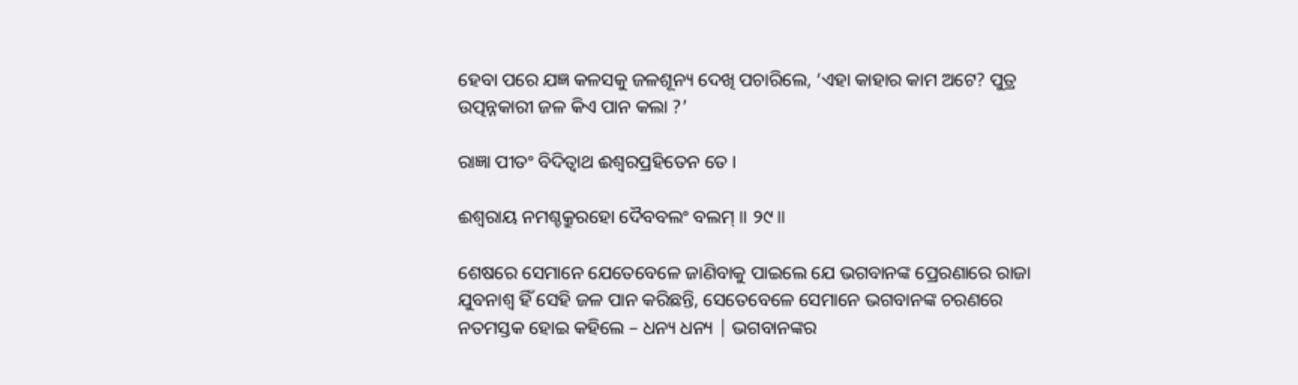ହେବା ପରେ ଯଜ୍ଞ କଳସକୁ ଜଳଶୂନ୍ୟ ଦେଖି ପଚାରିଲେ, ‘ଏହା କାହାର କାମ ଅଟେ? ପୁତ୍ର ଉତ୍ପନ୍ନକାରୀ ଜଳ କିଏ ପାନ କଲା ?’

ରାଜ୍ଞା ପୀତଂ ବିଦିତ୍ୱାଥ ଈଶ୍ୱରପ୍ରହିତେନ ତେ ।

ଈଶ୍ୱରାୟ ନମଶ୍ଚକ୍ରୁରହୋ ଦୈବବଲଂ ବଲମ୍ ॥ ୨୯॥

ଶେଷରେ ସେମାନେ ଯେତେବେଳେ ଜାଣିବାକୁ ପାଇଲେ ଯେ ଭଗବାନଙ୍କ ପ୍ରେରଣାରେ ରାଜା ଯୁବନାଶ୍ବ ହିଁ ସେହି ଜଳ ପାନ କରିଛନ୍ତି, ସେତେବେଳେ ସେମାନେ ଭଗବାନଙ୍କ ଚରଣରେ ନତମସ୍ତକ ହୋଇ କହିଲେ – ଧନ୍ୟ ଧନ୍ୟ | ଭଗବାନଙ୍କର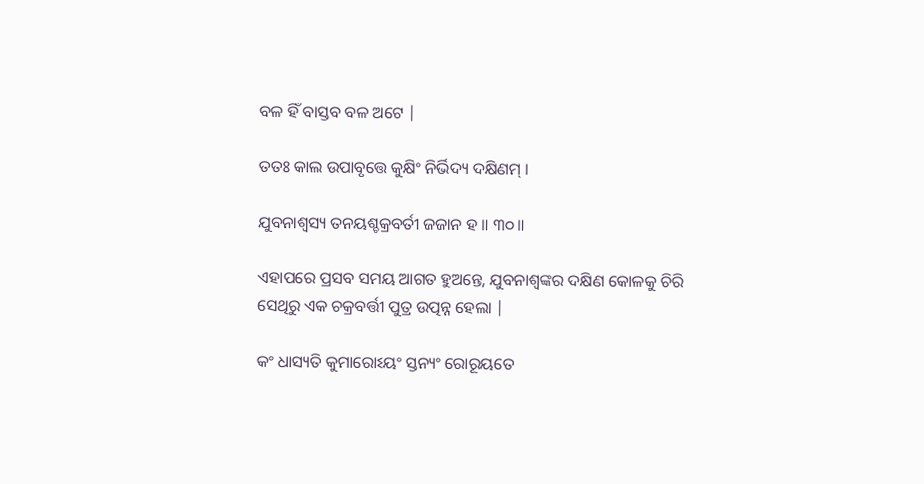ବଳ ହିଁ ବାସ୍ତବ ବଳ ଅଟେ |

ତତଃ କାଲ ଉପାବୃତ୍ତେ କୁକ୍ଷିଂ ନିର୍ଭିଦ୍ୟ ଦକ୍ଷିଣମ୍ ।

ଯୁବନାଶ୍ୱସ୍ୟ ତନୟଶ୍ଚକ୍ରବର୍ତୀ ଜଜାନ ହ ॥ ୩୦॥

ଏହାପରେ ପ୍ରସବ ସମୟ ଆଗତ ହୁଅନ୍ତେ, ଯୁବନାଶ୍ବଙ୍କର ଦକ୍ଷିଣ କୋଳକୁ ଚିରି ସେଥିରୁ ଏକ ଚକ୍ରବର୍ତ୍ତୀ ପୁତ୍ର ଉତ୍ପନ୍ନ ହେଲା |

କଂ ଧାସ୍ୟତି କୁମାରୋଽୟଂ ସ୍ତନ୍ୟଂ ରୋରୂୟତେ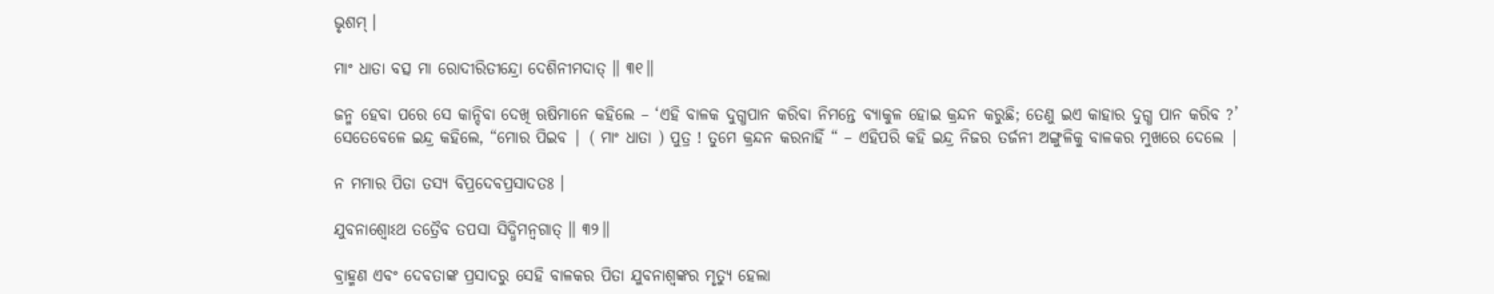ଭୃଶମ୍ ।

ମାଂ ଧାତା ବତ୍ସ ମା ରୋଦୀରିତୀନ୍ଦ୍ରୋ ଦେଶିନୀମଦାତ୍ ॥ ୩୧॥

ଜନ୍ମ ହେବା ପରେ ସେ କାନ୍ଦିବା ଦେଖି ଋଷିମାନେ କହିଲେ – ‘ଏହି ବାଳକ ଦୁଗ୍ଧପାନ କରିବା ନିମନ୍ତେ ବ୍ୟାକୁଳ ହୋଇ କ୍ରନ୍ଦନ କରୁଛି; ତେଣୁ ଇଏ କାହାର ଦୁଗ୍ଧ ପାନ କରିବ ?’ ସେତେବେଳେ ଇନ୍ଦ୍ର କହିଲେ, “ମୋର ପିଇବ | ( ମାଂ ଧାତା ) ପୁତ୍ର ! ତୁମେ କ୍ରନ୍ଦନ କରନାହିଁ “ – ଏହିପରି କହି ଇନ୍ଦ୍ର ନିଜର ତର୍ଜନୀ ଅଙ୍ଗୁଳିକୁ ବାଳକର ମୁଖରେ ଦେଲେ |

ନ ମମାର ପିତା ତସ୍ୟ ବିପ୍ରଦେବପ୍ରସାଦତଃ ।

ଯୁବନାଶ୍ୱୋଽଥ ତତ୍ରୈବ ତପସା ସିଦ୍ଧିମନ୍ୱଗାତ୍ ॥ ୩୨॥

ବ୍ରାହ୍ମଣ ଏବଂ ଦେବତାଙ୍କ ପ୍ରସାଦରୁ ସେହି ବାଳକର ପିତା ଯୁବନାଶ୍ବଙ୍କର ମୃତ୍ୟୁ ହେଲା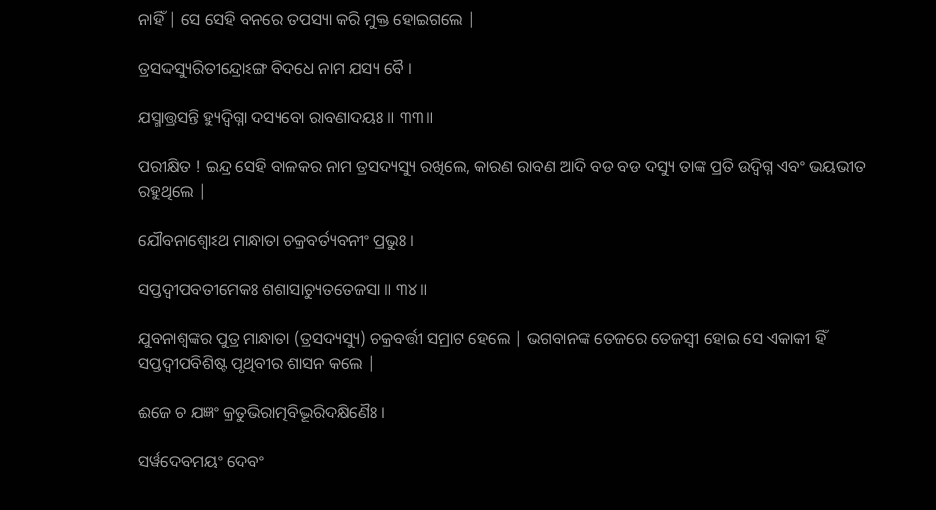ନାହିଁ | ସେ ସେହି ବନରେ ତପସ୍ୟା କରି ମୁକ୍ତ ହୋଇଗଲେ |

ତ୍ରସଦ୍ଦସ୍ୟୁରିତୀନ୍ଦ୍ରୋଽଙ୍ଗ ବିଦଧେ ନାମ ଯସ୍ୟ ବୈ ।

ଯସ୍ମାତ୍ତ୍ରସନ୍ତି ହ୍ୟୁଦ୍ୱିଗ୍ନା ଦସ୍ୟବୋ ରାବଣାଦୟଃ ॥ ୩୩॥

ପରୀକ୍ଷିତ ! ଇନ୍ଦ୍ର ସେହି ବାଳକର ନାମ ତ୍ରସଦ୍ୟସ୍ୟୁ ରଖିଲେ, କାରଣ ରାବଣ ଆଦି ବଡ ବଡ ଦସ୍ୟୁ ତାଙ୍କ ପ୍ରତି ଉଦ୍ବିଗ୍ନ ଏବଂ ଭୟଭୀତ ରହୁଥିଲେ |

ଯୌବନାଶ୍ୱୋଽଥ ମାନ୍ଧାତା ଚକ୍ରବର୍ତ୍ୟବନୀଂ ପ୍ରଭୁଃ ।

ସପ୍ତଦ୍ୱୀପବତୀମେକଃ ଶଶାସାଚ୍ୟୁତତେଜସା ॥ ୩୪॥

ଯୁବନାଶ୍ବଙ୍କର ପୁତ୍ର ମାନ୍ଧାତା (ତ୍ରସଦ୍ୟସ୍ୟୁ) ଚକ୍ରବର୍ତ୍ତୀ ସମ୍ରାଟ ହେଲେ | ଭଗବାନଙ୍କ ତେଜରେ ତେଜସ୍ବୀ ହୋଇ ସେ ଏକାକୀ ହିଁ ସପ୍ତଦ୍ବୀପବିଶିଷ୍ଟ ପୃଥିବୀର ଶାସନ କଲେ |

ଈଜେ ଚ ଯଜ୍ଞଂ କ୍ରତୁଭିରାତ୍ମବିଦ୍ଭୂରିଦକ୍ଷିଣୈଃ ।

ସର୍ୱଦେବମୟଂ ଦେବଂ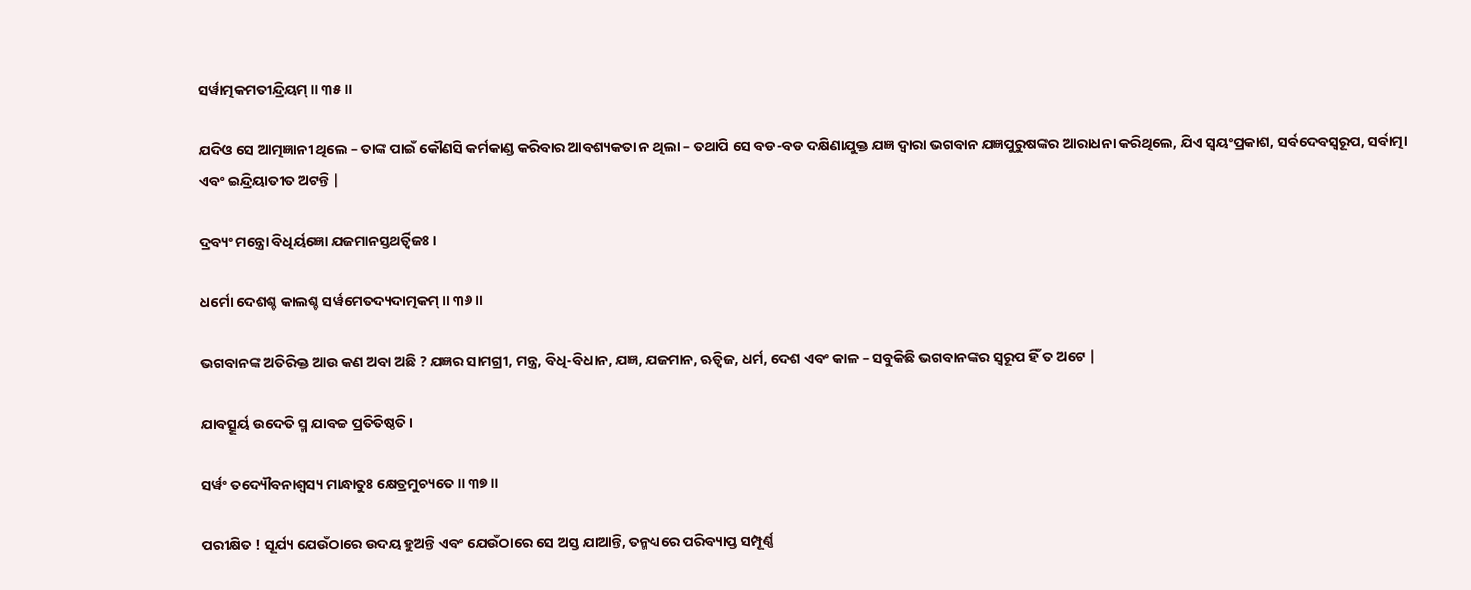ସର୍ୱାତ୍ମକମତୀନ୍ଦ୍ରିୟମ୍ ॥ ୩୫॥

ଯଦିଓ ସେ ଆତ୍ମଜ୍ଞାନୀ ଥିଲେ – ତାଙ୍କ ପାଇଁ କୌଣସି କର୍ମକାଣ୍ଡ କରିବାର ଆବଶ୍ୟକତା ନ ଥିଲା – ତଥାପି ସେ ବଡ-ବଡ ଦକ୍ଷିଣାଯୁକ୍ତ ଯଜ୍ଞ ଦ୍ବାରା ଭଗବାନ ଯଜ୍ଞପୁରୁଷଙ୍କର ଆରାଧନା କରିଥିଲେ, ଯିଏ ସ୍ବୟଂପ୍ରକାଶ, ସର୍ବଦେବସ୍ବରୂପ, ସର୍ବାତ୍ମା ଏବଂ ଇନ୍ଦ୍ରିୟାତୀତ ଅଟନ୍ତି |

ଦ୍ରବ୍ୟଂ ମନ୍ତ୍ରୋ ବିଧିର୍ୟଜ୍ଞୋ ଯଜମାନସ୍ତଥର୍ତ୍ୱିଜଃ ।

ଧର୍ମୋ ଦେଶଶ୍ଚ କାଲଶ୍ଚ ସର୍ୱମେତଦ୍ୟଦାତ୍ମକମ୍ ॥ ୩୬॥

ଭଗବାନଙ୍କ ଅତିରିକ୍ତ ଆଉ କଣ ଅବା ଅଛି ? ଯଜ୍ଞର ସାମଗ୍ରୀ, ମନ୍ତ୍ର, ବିଧି-ବିଧାନ, ଯଜ୍ଞ, ଯଜମାନ, ଋତ୍ବିଜ, ଧର୍ମ, ଦେଶ ଏବଂ କାଳ – ସବୁକିଛି ଭଗବାନଙ୍କର ସ୍ବରୂପ ହିଁ ତ ଅଟେ |

ଯାବତ୍ସୂର୍ୟ ଉଦେତି ସ୍ମ ଯାବଚ୍ଚ ପ୍ରତିତିଷ୍ଠତି ।

ସର୍ୱଂ ତଦ୍ୟୌବନାଶ୍ୱସ୍ୟ ମାନ୍ଧାତୁଃ କ୍ଷେତ୍ରମୁଚ୍ୟତେ ॥ ୩୭॥

ପରୀକ୍ଷିତ ! ସୂର୍ଯ୍ୟ ଯେଉଁଠାରେ ଉଦୟ ହୁଅନ୍ତି ଏବଂ ଯେଉଁଠାରେ ସେ ଅସ୍ତ ଯାଆନ୍ତି, ତନ୍ମଧ୍ୟରେ ପରିବ୍ୟାପ୍ତ ସମ୍ପୂର୍ଣ୍ଣ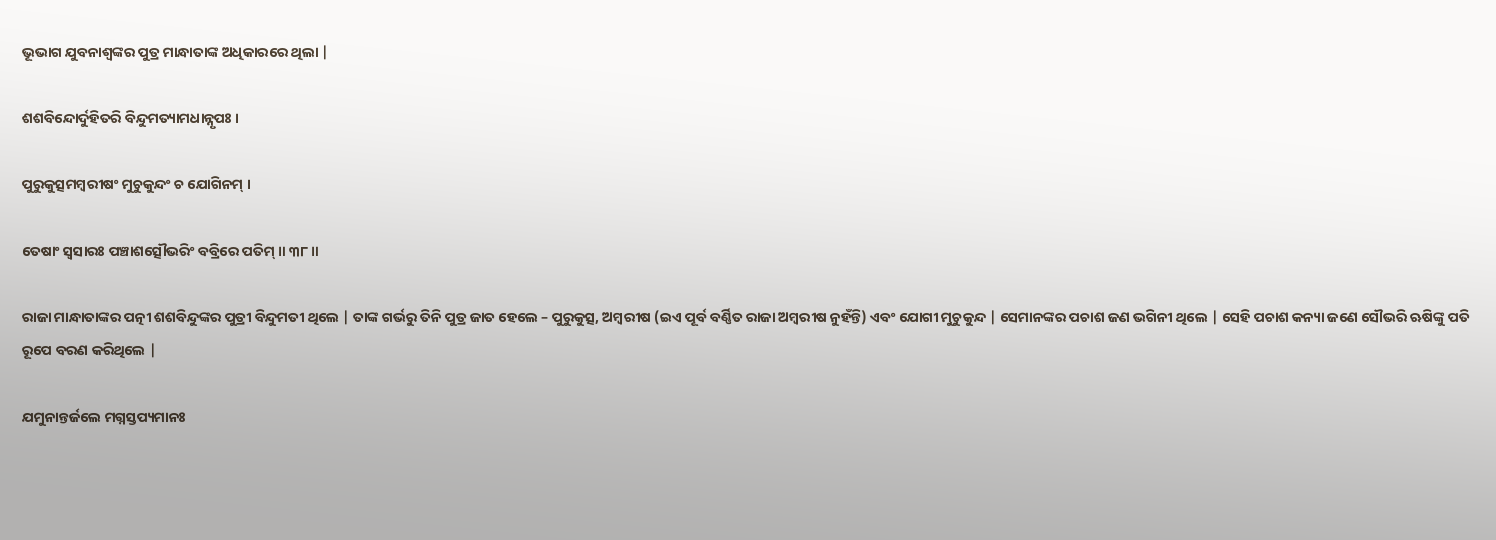ଭୂଭାଗ ଯୁବନାଶ୍ବଙ୍କର ପୁତ୍ର ମାନ୍ଧାତାଙ୍କ ଅଧିକାରରେ ଥିଲା |

ଶଶବିନ୍ଦୋର୍ଦୁହିତରି ବିନ୍ଦୁମତ୍ୟାମଧାନ୍ନୃପଃ ।

ପୁରୁକୁତ୍ସମମ୍ବରୀଷଂ ମୁଚୁକୁନ୍ଦଂ ଚ ଯୋଗିନମ୍ ।

ତେଷାଂ ସ୍ୱସାରଃ ପଞ୍ଚାଶତ୍ସୌଭରିଂ ବବ୍ରିରେ ପତିମ୍ ॥ ୩୮॥

ରାଜା ମାନ୍ଧାତାଙ୍କର ପତ୍ନୀ ଶଶବିନ୍ଦୁଙ୍କର ପୁତ୍ରୀ ବିନ୍ଦୁମତୀ ଥିଲେ | ତାଙ୍କ ଗର୍ଭରୁ ତିନି ପୁତ୍ର ଜାତ ହେଲେ – ପୁରୁକୁତ୍ସ, ଅମ୍ବରୀଷ (ଇଏ ପୂର୍ବ ବର୍ଣ୍ଣିତ ରାଜା ଅମ୍ବରୀଷ ନୁହଁନ୍ତି) ଏବଂ ଯୋଗୀ ମୁଚୁକୁନ୍ଦ | ସେମାନଙ୍କର ପଚାଶ ଜଣ ଭଗିନୀ ଥିଲେ | ସେହି ପଚାଶ କନ୍ୟା ଜଣେ ସୌଭରି ଋଷିଙ୍କୁ ପତି ରୂପେ ବରଣ କରିଥିଲେ |

ଯମୁନାନ୍ତର୍ଜଲେ ମଗ୍ନସ୍ତପ୍ୟମାନଃ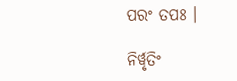ପରଂ ତପଃ ।

ନିର୍ୱୃତିଂ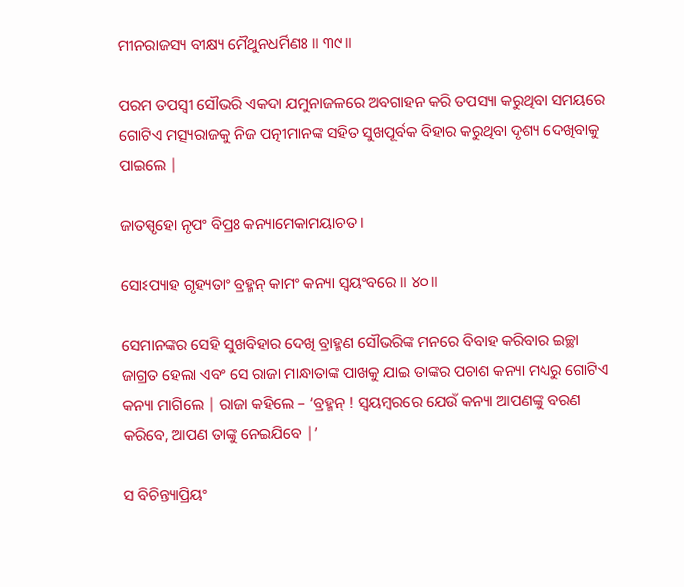ମୀନରାଜସ୍ୟ ବୀକ୍ଷ୍ୟ ମୈଥୁନଧର୍ମିଣଃ ॥ ୩୯॥

ପରମ ତପସ୍ବୀ ସୌଭରି ଏକଦା ଯମୁନାଜଳରେ ଅବଗାହନ କରି ତପସ୍ୟା କରୁଥିବା ସମୟରେ ଗୋଟିଏ ମତ୍ସ୍ୟରାଜକୁ ନିଜ ପତ୍ନୀମାନଙ୍କ ସହିତ ସୁଖପୂର୍ବକ ବିହାର କରୁଥିବା ଦୃଶ୍ୟ ଦେଖିବାକୁ ପାଇଲେ |

ଜାତସ୍ପୃହୋ ନୃପଂ ବିପ୍ରଃ କନ୍ୟାମେକାମୟାଚତ ।

ସୋଽପ୍ୟାହ ଗୃହ୍ୟତାଂ ବ୍ରହ୍ମନ୍ କାମଂ କନ୍ୟା ସ୍ୱୟଂବରେ ॥ ୪୦॥

ସେମାନଙ୍କର ସେହି ସୁଖବିହାର ଦେଖି ବ୍ରାହ୍ମଣ ସୌଭରିଙ୍କ ମନରେ ବିବାହ କରିବାର ଇଚ୍ଛା ଜାଗ୍ରତ ହେଲା ଏବଂ ସେ ରାଜା ମାନ୍ଧାତାଙ୍କ ପାଖକୁ ଯାଇ ତାଙ୍କର ପଚାଶ କନ୍ୟା ମଧ୍ୟରୁ ଗୋଟିଏ କନ୍ୟା ମାଗିଲେ | ରାଜା କହିଲେ – ‘ବ୍ରହ୍ମନ୍ ! ସ୍ବୟମ୍ବରରେ ଯେଉଁ କନ୍ୟା ଆପଣଙ୍କୁ ବରଣ କରିବେ, ଆପଣ ତାଙ୍କୁ ନେଇଯିବେ |’

ସ ବିଚିନ୍ତ୍ୟାପ୍ରିୟଂ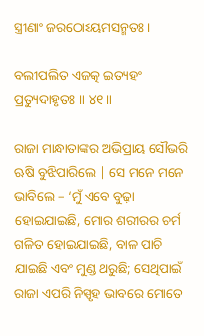ସ୍ତ୍ରୀଣାଂ ଜରଠୋଽୟମସନ୍ମତଃ ।

ବଲୀପଲିତ ଏଜତ୍କ ଇତ୍ୟହଂ ପ୍ରତ୍ୟୁଦାହୃତଃ ॥ ୪୧॥

ରାଜା ମାନ୍ଧାତାଙ୍କର ଅଭିପ୍ରାୟ ସୌଭରି ଋଷି ବୁଝିପାରିଲେ | ସେ ମନେ ମନେ ଭାବିଲେ – ‘ମୁଁ ଏବେ ବୁଢ଼ା ହୋଇଯାଇଛି, ମୋର ଶରୀରର ଚର୍ମ ଗଳିତ ହୋଇଯାଇଛି, ବାଳ ପାଚି ଯାଇଛି ଏବଂ ମୁଣ୍ଡ ଥରୁଛି; ସେଥିପାଇଁ ରାଜା ଏପରି ନିସ୍ପୃହ ଭାବରେ ମୋତେ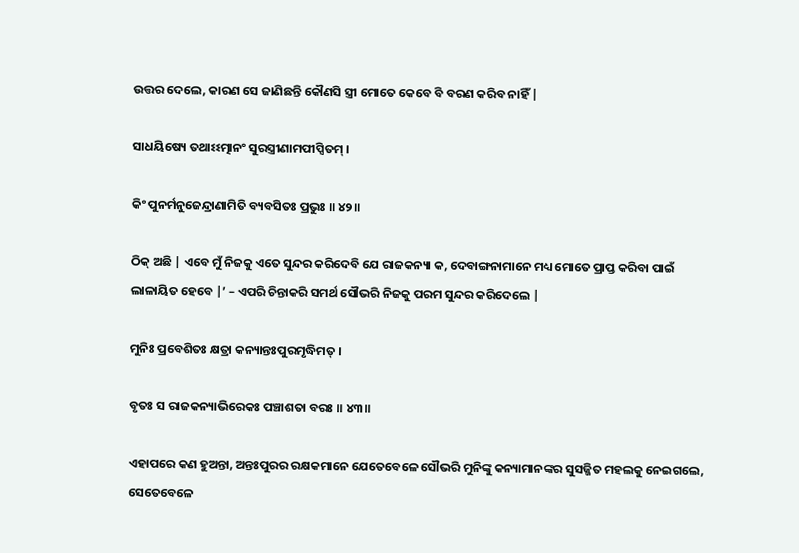ଉତ୍ତର ଦେଲେ, କାରଣ ସେ ଜାଣିଛନ୍ତି କୌଣସି ସ୍ତ୍ରୀ ମୋତେ କେବେ ବି ବରଣ କରିବ ନାହିଁ |

ସାଧୟିଷ୍ୟେ ତଥାଽଽତ୍ମାନଂ ସୁରସ୍ତ୍ରୀଣାମପୀପ୍ସିତମ୍ ।

କିଂ ପୁନର୍ମନୁଜେନ୍ଦ୍ରାଣାମିତି ବ୍ୟବସିତଃ ପ୍ରଭୁଃ ॥ ୪୨॥

ଠିକ୍ ଅଛି | ଏବେ ମୁଁ ନିଜକୁ ଏତେ ସୁନ୍ଦର କରିଦେବି ଯେ ରାଜକନ୍ୟା କ, ଦେବାଙ୍ଗନାମାନେ ମଧ୍ୟ ମୋତେ ପ୍ରାପ୍ତ କରିବା ପାଇଁ ଲାଳାୟିତ ହେବେ |’ – ଏପରି ଚିନ୍ତାକରି ସମର୍ଥ ସୌଭରି ନିଜକୁ ପରମ ସୁନ୍ଦର କରିଦେଲେ |

ମୁନିଃ ପ୍ରବେଶିତଃ କ୍ଷତ୍ରା କନ୍ୟାନ୍ତଃପୁରମୃଦ୍ଧିମତ୍ ।

ବୃତଃ ସ ରାଜକନ୍ୟାଭିରେକଃ ପଞ୍ଚାଶତା ବରଃ ॥ ୪୩॥

ଏହାପରେ କଣ ହୁଅନ୍ତା, ଅନ୍ତଃପୁରର ରକ୍ଷକମାନେ ଯେତେବେଳେ ସୌଭରି ମୁନିଙ୍କୁ କନ୍ୟାମାନଙ୍କର ସୁସଜ୍ଜିତ ମହଲକୁ ନେଇଗଲେ, ସେତେବେଳେ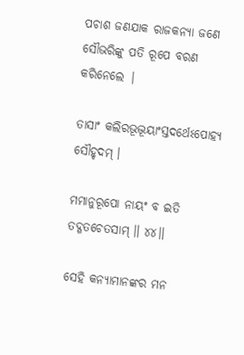ପଚାଶ ଜଣଯାକ ରାଜକନ୍ୟା ଜଣେ ସୌଭରିଙ୍କୁ ପତି ରୂପେ ବରଣ କରିନେଲେ |

ତାସାଂ କଲିରଭୂଦ୍ଭୂୟାଂସ୍ତଦର୍ଥେଽପୋହ୍ୟ ସୌହୃଦମ୍ ।

ମମାନୁରୂପୋ ନାୟଂ ବ ଇତି ତଦ୍ଗତଚେତସାମ୍ ॥ ୪୪॥

ସେହି କନ୍ୟାମାନଙ୍କର ମନ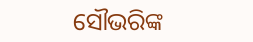ସୌଭରିଙ୍କ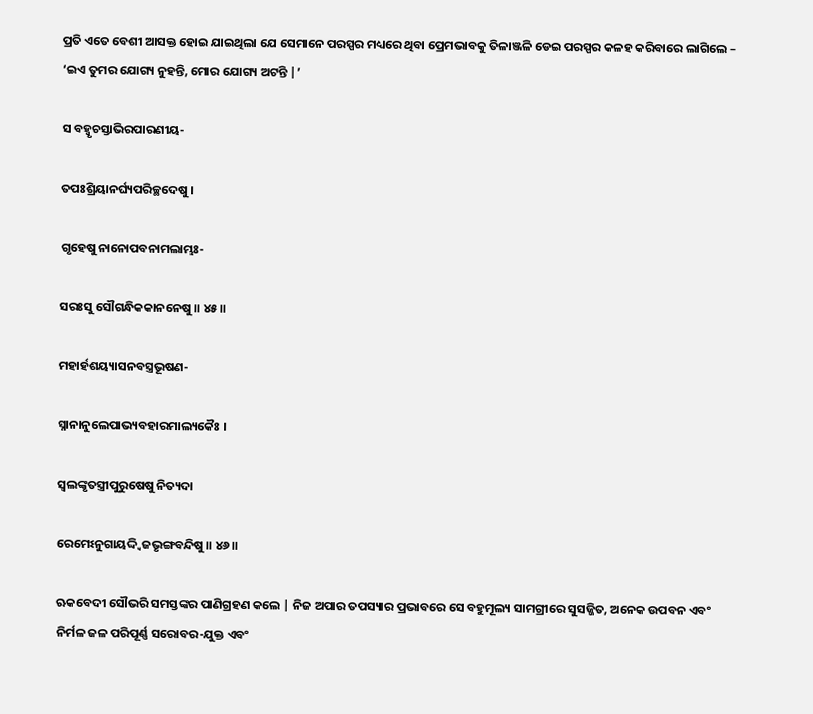ପ୍ରତି ଏତେ ବେଶୀ ଆସକ୍ତ ହୋଇ ଯାଇଥିଲା ଯେ ସେମାନେ ପରସ୍ପର ମଧ୍ୟରେ ଥିବା ପ୍ରେମଭାବକୁ ତିଳାଞ୍ଜଳି ଡେଇ ପରସ୍ପର କଳହ କରିବାରେ ଲାଗିଲେ – ‘ଇଏ ତୁମର ଯୋଗ୍ୟ ନୁହନ୍ତି, ମୋର ଯୋଗ୍ୟ ଅଟନ୍ତି |’

ସ ବହ୍ୱୃଚସ୍ତାଭିରପାରଣୀୟ-

ତପଃଶ୍ରିୟାନର୍ଘ୍ୟପରିଚ୍ଛଦେଷୁ ।

ଗୃହେଷୁ ନାନୋପବନାମଲାମ୍ଭଃ-

ସରଃସୁ ସୌଗନ୍ଧିକକାନନେଷୁ ॥ ୪୫॥

ମହାର୍ହଶୟ୍ୟାସନବସ୍ତ୍ରଭୂଷଣ-

ସ୍ନାନାନୁଲେପାଭ୍ୟବହାରମାଲ୍ୟକୈଃ ।

ସ୍ୱଲଙ୍କୃତସ୍ତ୍ରୀପୁରୁଷେଷୁ ନିତ୍ୟଦା

ରେମେଽନୁଗାୟଦ୍ଦ୍ୱିଜଭୃଙ୍ଗବନ୍ଦିଷୁ ॥ ୪୬॥

ଋକବେଦୀ ସୌଭରି ସମସ୍ତଙ୍କର ପାଣିଗ୍ରହଣ କଲେ | ନିଜ ଅପାର ତପସ୍ୟାର ପ୍ରଭାବରେ ସେ ବହୁମୂଲ୍ୟ ସାମଗ୍ରୀରେ ସୁସଜ୍ଜିତ, ଅନେକ ଉପବନ ଏବଂ ନିର୍ମଳ ଜଳ ପରିପୂର୍ଣ୍ଣ ସରୋବର-ଯୁକ୍ତ ଏବଂ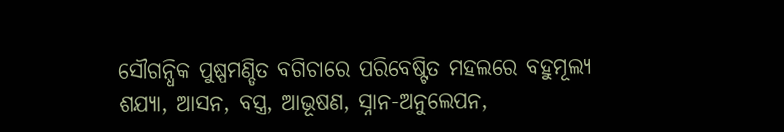ସୌଗନ୍ଧିକ ପୁଷ୍ପମଣ୍ଡିତ ବଗିଚାରେ ପରିବେଷ୍ଟିତ ମହଲରେ ବହୁମୂଲ୍ୟ ଶଯ୍ୟା, ଆସନ, ବସ୍ତ୍ର, ଆଭୂଷଣ, ସ୍ନାନ-ଅନୁଲେପନ,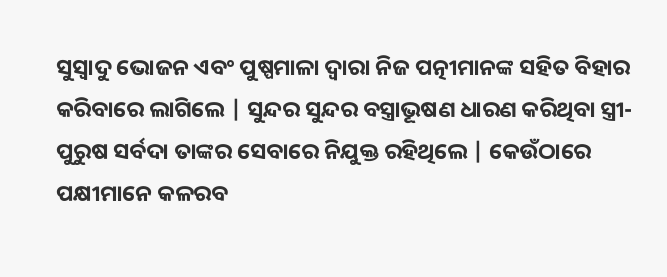ସୁସ୍ବାଦୁ ଭୋଜନ ଏବଂ ପୁଷ୍ପମାଳା ଦ୍ବାରା ନିଜ ପତ୍ନୀମାନଙ୍କ ସହିତ ବିହାର କରିବାରେ ଲାଗିଲେ | ସୁନ୍ଦର ସୁନ୍ଦର ବସ୍ତ୍ରାଭୂଷଣ ଧାରଣ କରିଥିବା ସ୍ତ୍ରୀ-ପୁରୁଷ ସର୍ବଦା ତାଙ୍କର ସେବାରେ ନିଯୁକ୍ତ ରହିଥିଲେ | କେଉଁଠାରେ ପକ୍ଷୀମାନେ କଳରବ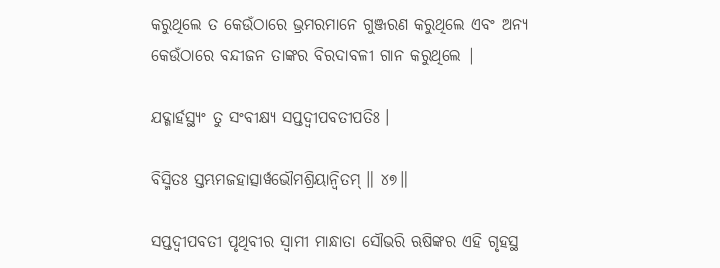କରୁଥିଲେ ତ କେଉଁଠାରେ ଭ୍ରମରମାନେ ଗୁଞ୍ଜରଣ କରୁଥିଲେ ଏବଂ ଅନ୍ୟ କେଉଁଠାରେ ବନ୍ଦୀଜନ ତାଙ୍କର ବିରଦାବଳୀ ଗାନ କରୁଥିଲେ |

ଯଦ୍ଗାର୍ହସ୍ଥ୍ୟଂ ତୁ ସଂବୀକ୍ଷ୍ୟ ସପ୍ତଦ୍ୱୀପବତୀପତିଃ ।

ବିସ୍ମିତଃ ସ୍ତମ୍ଭମଜହାତ୍ସାର୍ୱଭୌମଶ୍ରିୟାନ୍ୱିତମ୍ ॥ ୪୭॥

ସପ୍ତଦ୍ବୀପବତୀ ପୃଥିବୀର ସ୍ବାମୀ ମାନ୍ଧାତା ସୌଭରି ଋଷିଙ୍କର ଏହି ଗୃହସ୍ଥ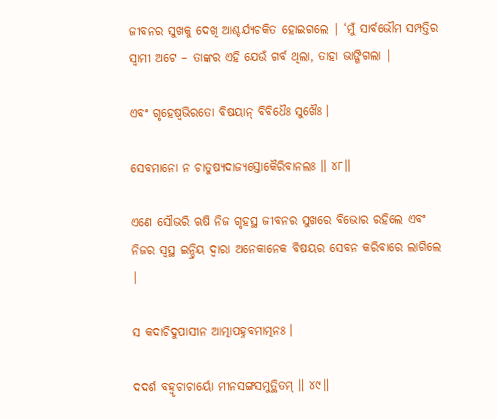ଜୀବନର ସୁଖକୁ ଦେଖି ଆଶ୍ଚର୍ଯ୍ୟଚକିତ ହୋଇଗଲେ | ‘ମୁଁ ସାର୍ବଭୌମ ସମ୍ପତ୍ତିର ସ୍ବାମୀ ଅଟେ – ତାଙ୍କର ଏହି ଯେଉଁ ଗର୍ବ ଥିଲା, ତାହା ଭାଙ୍ଗିଗଲା |

ଏବଂ ଗୃହେଷ୍ୱଭିରତୋ ବିଷୟାନ୍ ବିବିଧୈଃ ସୁଖୈଃ ।

ସେବମାନୋ ନ ଚାତୁଷ୍ୟଦାଜ୍ୟସ୍ତୋକୈରିବାନଲଃ ॥ ୪୮॥

ଏଣେ ସୌଭରି ଋଷି ନିଜ ଗୃହସ୍ଥ ଜୀବନର ସୁଖରେ ବିଭୋର ରହିଲେ ଏବଂ ନିଜର ସ୍ବସ୍ଥ ଇନ୍ଦ୍ରିୟ ଦ୍ବାରା ଅନେକାନେକ ବିଷୟର ସେବନ କରିବାରେ ଲାଗିଲେ |

ସ କଦାଚିଦୁପାସୀନ ଆତ୍ମାପହ୍ନବମାତ୍ମନଃ ।

ଦଦର୍ଶ ବହ୍ୱୃଚାଚାର୍ୟୋ ମୀନସଙ୍ଗସମୁତ୍ଥିତମ୍ ॥ ୪୯॥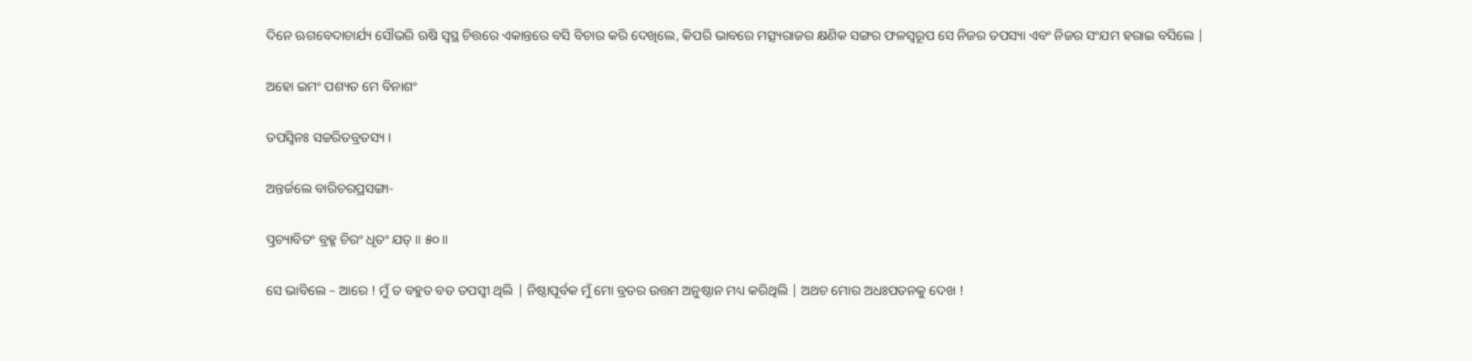ଦିନେ ଋଗବେଦାଚାର୍ଯ୍ୟ ସୌଭରି ଋଷି ସ୍ବସ୍ଥ ଚିତ୍ତରେ ଏକାନ୍ତରେ ବସି ବିଚାର କରି ଦେଖିଲେ, କିପରି ଭାବରେ ମତ୍ସ୍ୟରାଜର କ୍ଷଣିକ ସଙ୍ଗର ଫଳସ୍ବରୂପ ସେ ନିଜର ତପସ୍ୟା ଏବଂ ନିଜର ସଂଯମ ହରାଇ ବସିଲେ |

ଅହୋ ଇମଂ ପଶ୍ୟତ ମେ ବିନାଶଂ

ତପସ୍ୱିନଃ ସଚ୍ଚରିତବ୍ରତସ୍ୟ ।

ଅନ୍ତର୍ଜଲେ ବାରିଚରପ୍ରସଙ୍ଗା-

ତ୍ପ୍ରଚ୍ୟାବିତଂ ବ୍ରହ୍ମ ଚିରଂ ଧୃତଂ ଯତ୍ ॥ ୫୦॥

ସେ ଭାବିଲେ – ଆରେ ! ମୁଁ ତ ବହୁତ ବଡ ତପସ୍ବୀ ଥିଲି | ନିଷ୍ଠାପୂର୍ବକ ମୁଁ ମୋ ବ୍ରତର ଉତ୍ତମ ଅନୁଷ୍ଠାନ ମଧ୍ୟ କରିଥିଲି | ଅଥଚ ମୋର ଅଧଃପତନକୁ ଦେଖ !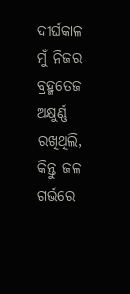ଦୀର୍ଘକାଳ ମୁଁ ନିଜର ବ୍ରହ୍ମତେଜ ଅକ୍ଷୁର୍ଣ୍ଣ ରଖିଥିଲି, କିନ୍ତୁ ଜଳ ଗର୍ଭରେ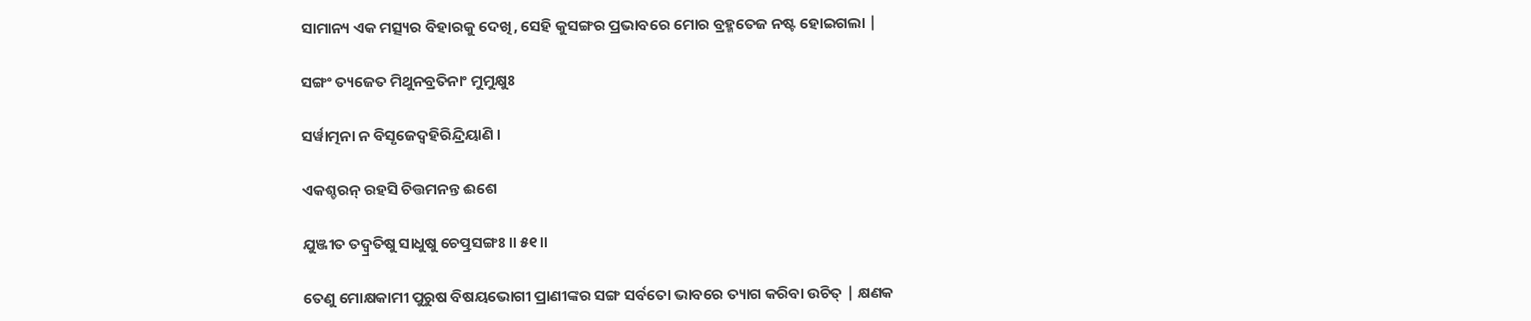ସାମାନ୍ୟ ଏକ ମତ୍ସ୍ୟର ବିହାରକୁ ଦେଖି, ସେହି କୁସଙ୍ଗର ପ୍ରଭାବରେ ମୋର ବ୍ରହ୍ମତେଜ ନଷ୍ଟ ହୋଇଗଲା |

ସଙ୍ଗଂ ତ୍ୟଜେତ ମିଥୁନବ୍ରତିନାଂ ମୁମୁକ୍ଷୁଃ

ସର୍ୱାତ୍ମନା ନ ବିସୃଜେଦ୍ବହିରିନ୍ଦ୍ରିୟାଣି ।

ଏକଶ୍ଚରନ୍ ରହସି ଚିତ୍ତମନନ୍ତ ଈଶେ

ଯୁଞ୍ଜୀତ ତଦ୍ୱ୍ରତିଷୁ ସାଧୁଷୁ ଚେତ୍ପ୍ରସଙ୍ଗଃ ॥ ୫୧॥

ତେଣୁ ମୋକ୍ଷକାମୀ ପୁରୁଷ ବିଷୟଭୋଗୀ ପ୍ରାଣୀଙ୍କର ସଙ୍ଗ ସର୍ବତୋ ଭାବରେ ତ୍ୟାଗ କରିବା ଉଚିତ୍ | କ୍ଷଣକ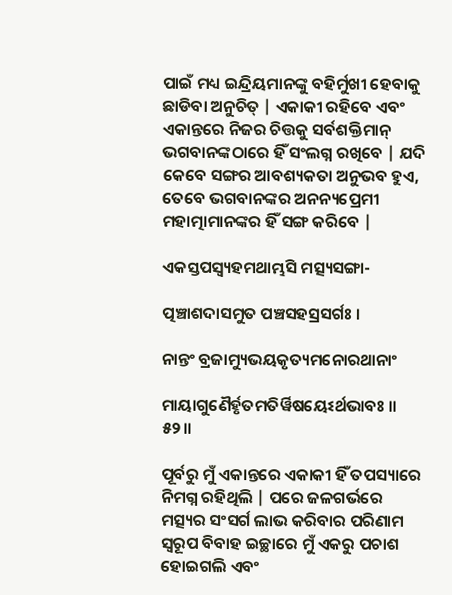ପାଇଁ ମଧ୍ୟ ଇନ୍ଦ୍ରିୟମାନଙ୍କୁ ବହିର୍ମୁଖୀ ହେବାକୁ ଛାଡିବା ଅନୁଚିତ୍ | ଏକାକୀ ରହିବେ ଏବଂ ଏକାନ୍ତରେ ନିଜର ଚିତ୍ତକୁ ସର୍ବଶକ୍ତିମାନ୍ ଭଗବାନଙ୍କଠାରେ ହିଁ ସଂଲଗ୍ନ ରଖିବେ | ଯଦି କେବେ ସଙ୍ଗର ଆବଶ୍ୟକତା ଅନୁଭବ ହୁଏ, ତେବେ ଭଗବାନଙ୍କର ଅନନ୍ୟପ୍ରେମୀ ମହାତ୍ମାମାନଙ୍କର ହିଁ ସଙ୍ଗ କରିବେ |

ଏକସ୍ତପସ୍ୱ୍ୟହମଥାମ୍ଭସି ମତ୍ସ୍ୟସଙ୍ଗା-

ତ୍ପଞ୍ଚାଶଦାସମୁତ ପଞ୍ଚସହସ୍ରସର୍ଗଃ ।

ନାନ୍ତଂ ବ୍ରଜାମ୍ୟୁଭୟକୃତ୍ୟମନୋରଥାନାଂ

ମାୟାଗୁଣୈର୍ହୃତମତିର୍ୱିଷୟେଽର୍ଥଭାବଃ ॥ ୫୨॥

ପୂର୍ବରୁ ମୁଁ ଏକାନ୍ତରେ ଏକାକୀ ହିଁ ତପସ୍ୟାରେ ନିମଗ୍ନ ରହିଥିଲି | ପରେ ଜଳଗର୍ଭରେ ମତ୍ସ୍ୟର ସଂସର୍ଗ ଲାଭ କରିବାର ପରିଣାମ ସ୍ବରୂପ ବିବାହ ଇଚ୍ଛାରେ ମୁଁ ଏକରୁ ପଚାଶ ହୋଇଗଲି ଏବଂ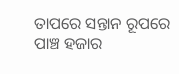ତାପରେ ସନ୍ତାନ ରୂପରେ ପାଞ୍ଚ ହଜାର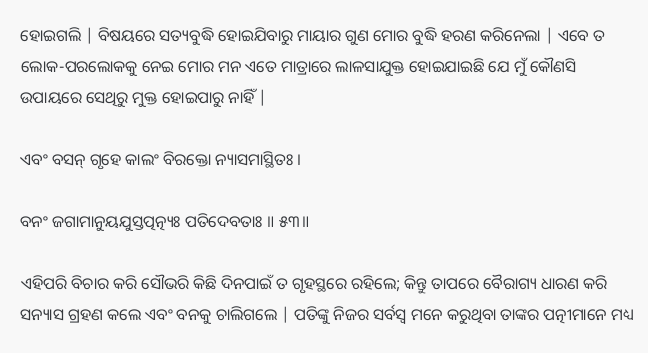ହୋଇଗଲି | ବିଷୟରେ ସତ୍ୟବୁଦ୍ଧି ହୋଇଯିବାରୁ ମାୟାର ଗୁଣ ମୋର ବୁଦ୍ଧି ହରଣ କରିନେଲା | ଏବେ ତ ଲୋକ-ପରଲୋକକୁ ନେଇ ମୋର ମନ ଏତେ ମାତ୍ରାରେ ଲାଳସାଯୁକ୍ତ ହୋଇଯାଇଛି ଯେ ମୁଁ କୌଣସି ଉପାୟରେ ସେଥିରୁ ମୁକ୍ତ ହୋଇପାରୁ ନାହିଁ |

ଏବଂ ବସନ୍ ଗୃହେ କାଲଂ ବିରକ୍ତୋ ନ୍ୟାସମାସ୍ଥିତଃ ।

ବନଂ ଜଗାମାନୁୟଯୁସ୍ତତ୍ପତ୍ନ୍ୟଃ ପତିଦେବତାଃ ॥ ୫୩॥

ଏହିପରି ବିଚାର କରି ସୌଭରି କିଛି ଦିନପାଇଁ ତ ଗୃହସ୍ଥରେ ରହିଲେ; କିନ୍ତୁ ତାପରେ ବୈରାଗ୍ୟ ଧାରଣ କରି ସନ୍ୟାସ ଗ୍ରହଣ କଲେ ଏବଂ ବନକୁ ଚାଲିଗଲେ | ପତିଙ୍କୁ ନିଜର ସର୍ବସ୍ବ ମନେ କରୁଥିବା ତାଙ୍କର ପତ୍ନୀମାନେ ମଧ୍ୟ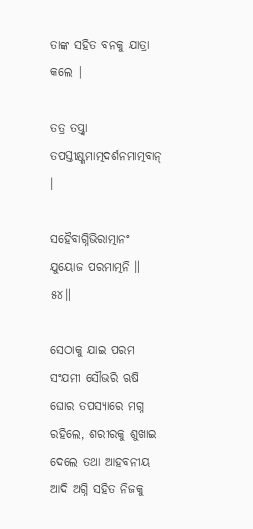ତାଙ୍କ ସହିତ ବନକୁ ଯାତ୍ରା କଲେ |

ତତ୍ର ତପ୍ତ୍ୱା ତପସ୍ତୀକ୍ଷ୍ଣମାତ୍ମଦର୍ଶନମାତ୍ମବାନ୍ ।

ସହୈବାଗ୍ନିଭିରାତ୍ମାନଂ ଯୁୟୋଜ ପରମାତ୍ମନି ॥ ୫୪॥

ସେଠାକୁ ଯାଇ ପରମ ସଂଯମୀ ସୌଭରି ଋଷି ଘୋର ତପସ୍ୟାରେ ମଗ୍ନ ରହିଲେ, ଶରୀରକୁ ଶୁଖାଇ ଦେଲେ ତଥା ଆହବନୀୟ ଆଦି ଅଗ୍ନି ସହିତ ନିଜକୁ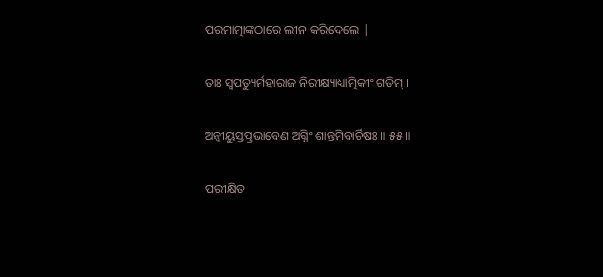ପରମାତ୍ମାଙ୍କଠାରେ ଲୀନ କରିଦେଲେ |

ତାଃ ସ୍ୱପତ୍ୟୁର୍ମହାରାଜ ନିରୀକ୍ଷ୍ୟାଧ୍ୟାତ୍ମିକୀଂ ଗତିମ୍ ।

ଅନ୍ୱୀୟୁସ୍ତତ୍ପ୍ରଭାବେଣ ଅଗ୍ନିଂ ଶାନ୍ତମିବାର୍ଚିଷଃ ॥ ୫୫॥

ପରୀକ୍ଷିତ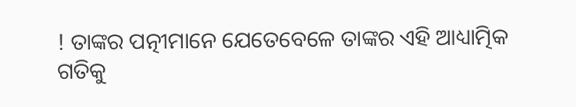! ତାଙ୍କର ପତ୍ନୀମାନେ ଯେତେବେଳେ ତାଙ୍କର ଏହି ଆଧ୍ୟାତ୍ମିକ ଗତିକୁ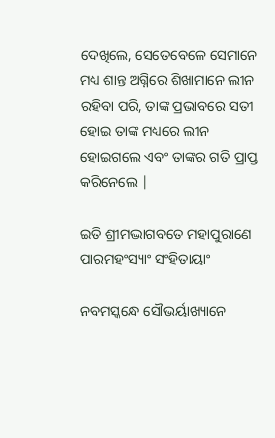ଦେଖିଲେ, ସେତେବେଳେ ସେମାନେ ମଧ୍ୟ ଶାନ୍ତ ଅଗ୍ନିରେ ଶିଖାମାନେ ଲୀନ ରହିବା ପରି, ତାଙ୍କ ପ୍ରଭାବରେ ସତୀ ହୋଇ ତାଙ୍କ ମଧ୍ୟରେ ଲୀନ ହୋଇଗଲେ ଏବଂ ତାଙ୍କର ଗତି ପ୍ରାପ୍ତ କରିନେଲେ |

ଇତି ଶ୍ରୀମଦ୍ଭାଗବତେ ମହାପୁରାଣେ ପାରମହଂସ୍ୟାଂ ସଂହିତାୟାଂ

ନବମସ୍କନ୍ଧେ ସୌଭର୍ୟାଖ୍ୟାନେ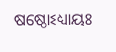ଷଷ୍ଠୋଽଧ୍ୟାୟଃ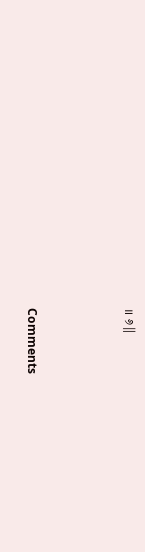॥ ୬॥



Comments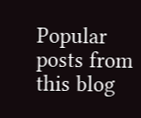Popular posts from this blog